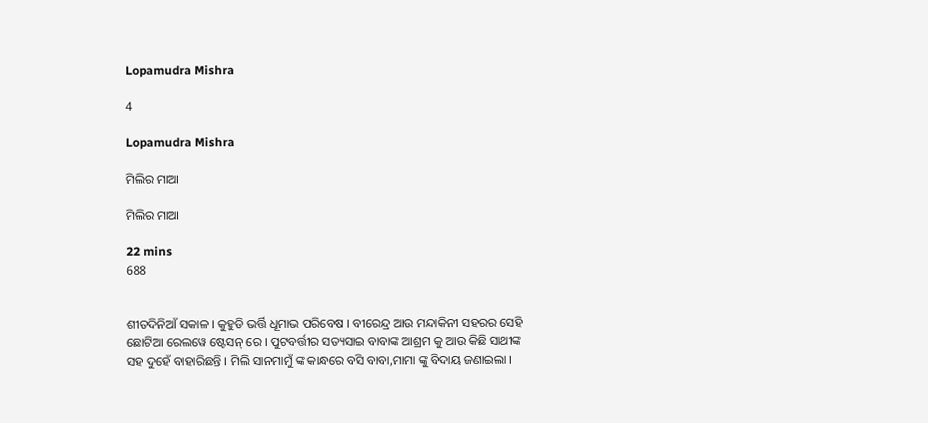Lopamudra Mishra

4

Lopamudra Mishra

ମିଲିର ମାଆ

ମିଲିର ମାଆ

22 mins
688


ଶୀତଦିନିଆଁ ସକାଳ । କୁହୁଡି ଭର୍ତ୍ତି ଧୂମାଭ ପରିବେଷ । ବୀରେନ୍ଦ୍ର ଆଉ ମନ୍ଦାକିନୀ ସହରର ସେହି ଛୋଟିଆ ରେଲୱେ ଷ୍ଟେସନ୍ ରେ । ପୁଟବର୍ତ୍ତୀର ସତ୍ୟସାଇ ବାବାଙ୍କ ଆଶ୍ରମ କୁ ଆଉ କିଛି ସାଥୀଙ୍କ ସହ ଦୁହେଁ ବାହାରିଛନ୍ତି । ମିଲି ସାନମାମୁଁ ଙ୍କ କାନ୍ଧରେ ବସି ବାବା,ମାମା ଙ୍କୁ ବିଦାୟ ଜଣାଇଲା ।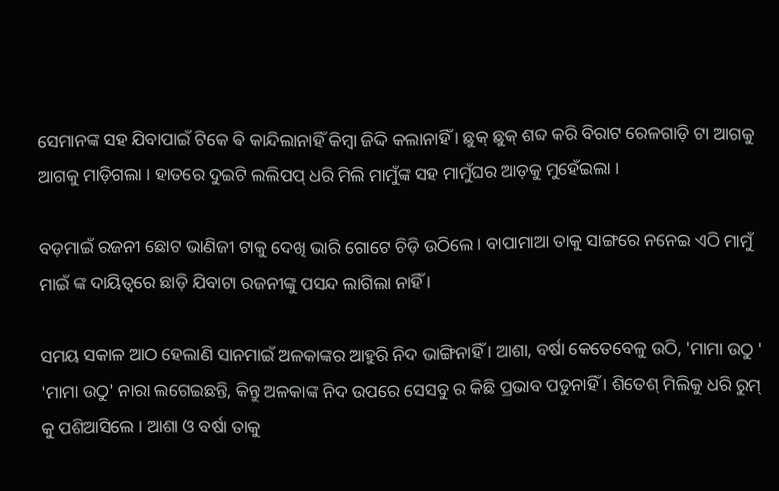ସେମାନଙ୍କ ସହ ଯିବାପାଇଁ ଟିକେ ଵି କାନ୍ଦିଲାନାହିଁ କିମ୍ବା ଜିଦ୍ଦି କଲାନାହିଁ । ଛୁକ୍ ଛୁକ୍ ଶବ୍ଦ କରି ବିରାଟ ରେଳଗାଡ଼ି ଟା ଆଗକୁ ଆଗକୁ ମାଡ଼ିଗଲା । ହାତରେ ଦୁଇଟି ଲଲିପପ୍ ଧରି ମିଲି ମାମୁଁଙ୍କ ସହ ମାମୁଁଘର ଆଡ଼କୁ ମୁହେଁଇଲା ।

ବଡ଼ମାଇଁ ରଜନୀ ଛୋଟ ଭାଣିଜୀ ଟାକୁ ଦେଖି ଭାରି ଗୋଟେ ଚିଡ଼ି ଉଠିଲେ । ବାପାମାଆ ତାକୁ ସାଙ୍ଗରେ ନନେଇ ଏଠି ମାମୁଁ ମାଇଁ ଙ୍କ ଦାୟିତ୍ୱରେ ଛାଡ଼ି ଯିବାଟା ରଜନୀଙ୍କୁ ପସନ୍ଦ ଲାଗିଲା ନାହିଁ ।

ସମୟ ସକାଳ ଆଠ ହେଲାଣି ସାନମାଇଁ ଅଳକାଙ୍କର ଆହୁରି ନିଦ ଭାଙ୍ଗିନାହିଁ । ଆଶା, ବର୍ଷା କେତେବେଳୁ ଉଠି, 'ମାମା ଉଠୁ ' 'ମାମା ଉଠୁ' ନାରା ଲଗେଇଛନ୍ତି, କିନ୍ତୁ ଅଳକାଙ୍କ ନିଦ ଉପରେ ସେସବୁ ର କିଛି ପ୍ରଭାବ ପଡୁନାହିଁ । ଶିତେଶ୍ ମିଲିକୁ ଧରି ରୁମ୍ କୁ ପଶିଆସିଲେ । ଆଶା ଓ ବର୍ଷା ତାକୁ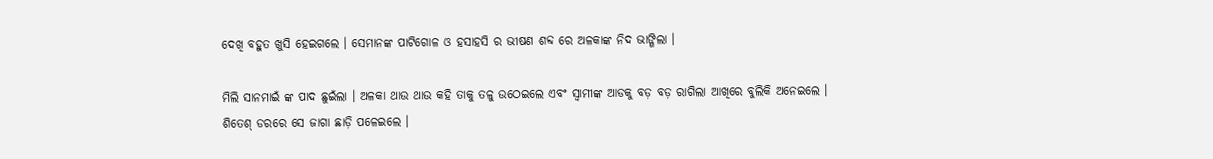ଦେଖି ବହୁତ ଖୁସି ହେଇଗଲେ । ସେମାନଙ୍କ ପାଟିଗୋଳ ଓ ହସାହସି ର ଭୀଷଣ ଶବ୍ଦ ରେ ଅଳକାଙ୍କ ନିଦ ଭାଙ୍ଗିଲା ।

ମିଲି ସାନମାଇଁ ଙ୍କ ପାଦ ଛୁଇଁଲା । ଅଳକା ଥାଉ ଥାଉ କହି ତାକୁ ତଳୁ ଉଠେଇଲେ ଏବଂ ସ୍ୱାମୀଙ୍କ ଆଡକୁ ବଡ଼ ବଡ଼ ରାଗିଲା ଆଖିରେ ବୁଲିକି ଅନେଇଲେ । ଶିତେଶ୍ ଡରରେ ସେ ଜାଗା ଛାଡ଼ି ପଳେଇଲେ ।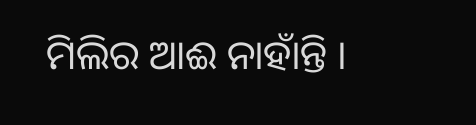ମିଲିର ଆଈ ନାହାଁନ୍ତି ।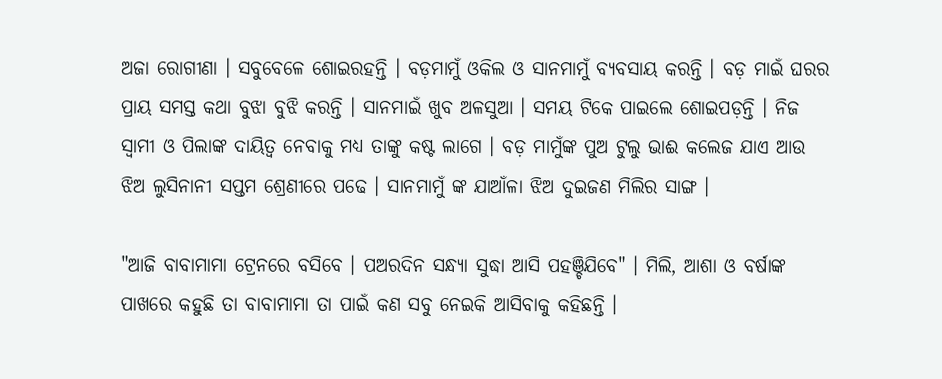ଅଜା ରୋଗୀଣା । ସବୁବେଳେ ଶୋଇରହନ୍ତି । ବଡ଼ମାମୁଁ ଓକିଲ ଓ ସାନମାମୁଁ ବ୍ୟବସାୟ କରନ୍ତି । ବଡ଼ ମାଇଁ ଘରର ପ୍ରାୟ ସମସ୍ତ କଥା ବୁଝା ବୁଝି କରନ୍ତି । ସାନମାଇଁ ଖୁବ ଅଳସୁଆ । ସମୟ ଟିକେ ପାଇଲେ ଶୋଇପଡ଼ନ୍ତି । ନିଜ ସ୍ୱାମୀ ଓ ପିଲାଙ୍କ ଦାୟିତ୍ୱ ନେବାକୁ ମଧ୍ୟ ତାଙ୍କୁ କଷ୍ଟ ଲାଗେ । ବଡ଼ ମାମୁଁଙ୍କ ପୁଅ ଟୁଲୁ ଭାଈ କଲେଜ ଯାଏ ଆଉ ଝିଅ ଲୁସିନାନୀ ସପ୍ତମ ଶ୍ରେଣୀରେ ପଢେ । ସାନମାମୁଁ ଙ୍କ ଯାଆଁଳା ଝିଅ ଦୁଇଜଣ ମିଲିର ସାଙ୍ଗ ।

"ଆଜି ବାବାମାମା ଟ୍ରେନରେ ବସିବେ । ପଅରଦିନ ସନ୍ଧ୍ୟା ସୁଦ୍ଧା ଆସି ପହଞ୍ଚିଯିବେ" । ମିଲି, ଆଶା ଓ ବର୍ଷାଙ୍କ ପାଖରେ କହୁଛି ତା ବାବାମାମା ତା ପାଇଁ କଣ ସବୁ ନେଇକି ଆସିବାକୁ କହିଛନ୍ତି ।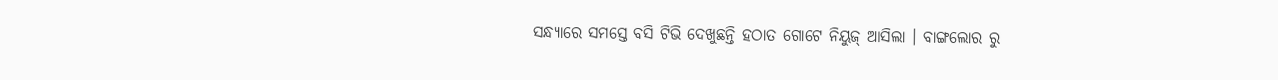ସନ୍ଧ୍ୟାରେ ସମସ୍ତେ ବସି ଟିଭି ଦେଖୁଛନ୍ତି ହଠାତ ଗୋଟେ ନିୟୁଜ୍ ଆସିଲା । ବାଙ୍ଗଲୋର ରୁ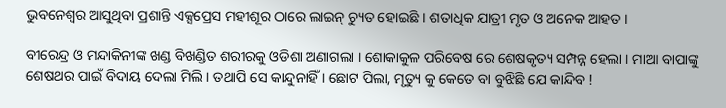ଭୁବନେଶ୍ୱର ଆସୁଥିବା ପ୍ରଶାନ୍ତି ଏକ୍ସପ୍ରେସ ମହୀଶୂର ଠାରେ ଲାଇନ୍ ଚ୍ୟୁତ ହୋଇଛି । ଶତାଧିକ ଯାତ୍ରୀ ମୃତ ଓ ଅନେକ ଆହତ ।

ବୀରେନ୍ଦ୍ର ଓ ମନ୍ଦାକିନୀଙ୍କ ଖଣ୍ଡ ବିଖଣ୍ଡିତ ଶରୀରକୁ ଓଡିଶା ଅଣାଗଲା । ଶୋକାକୁଳ ପରିବେଷ ରେ ଶେଷକୃତ୍ୟ ସମ୍ପନ୍ନ ହେଲା । ମାଆ ବାପାଙ୍କୁ ଶେଷଥର ପାଇଁ ବିଦାୟ ଦେଲା ମିଲି । ତଥାପି ସେ କାନ୍ଦୁନାହିଁ । ଛୋଟ ପିଲା, ମୃତ୍ୟୁ କୁ କେତେ ବା ବୁଝିଛି ଯେ କାନ୍ଦିବ !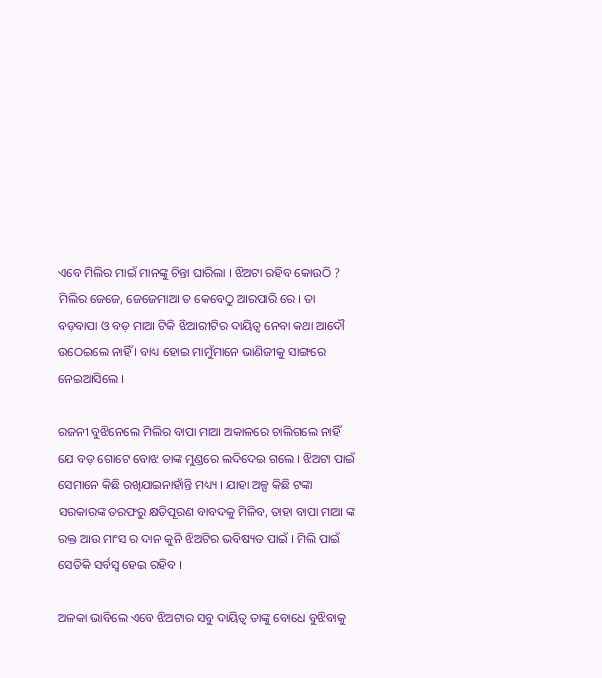ଏବେ ମିଲିର ମାଇଁ ମାନଙ୍କୁ ଚିନ୍ତା ଘାରିଲା । ଝିଅଟା ରହିବ କୋଉଠି ? ମିଲିର ଜେଜେ, ଜେଜେମାଆ ତ କେବେଠୁ ଆରପାରି ରେ । ତା ବଡ଼ବାପା ଓ ବଡ଼ ମାଆ ଟିକି ଝିଆରୀଟିର ଦାୟିତ୍ୱ ନେବା କଥା ଆଦୌ ଉଠେଇଲେ ନାହିଁ । ବାଧ୍ୟ ହୋଇ ମାମୁଁମାନେ ଭାଣିଜୀକୁ ସାଙ୍ଗରେ ନେଇଆସିଲେ ।

ରଜନୀ ବୁଝିନେଲେ ମିଲିର ବାପା ମାଆ ଅକାଳରେ ଚାଲିଗଲେ ନାହିଁ ଯେ ବଡ଼ ଗୋଟେ ବୋଝ ତାଙ୍କ ମୁଣ୍ଡରେ ଲଦିଦେଇ ଗଲେ । ଝିଅଟା ପାଇଁ ସେମାନେ କିଛି ରଖିଯାଇନାହାଁନ୍ତି ମଧ୍ୟ୍ୟ । ଯାହା ଅଳ୍ପ କିଛି ଟଙ୍କା ସରକାରଙ୍କ ତରଫରୁ କ୍ଷତିପୂରଣ ବାବଦକୁ ମିଳିବ, ତାହା ବାପା ମାଆ ଙ୍କ ରକ୍ତ ଆଉ ମାଂସ ର ଦାନ କୁନି ଝିଅଟିର ଭବିଷ୍ୟତ ପାଇଁ । ମିଲି ପାଇଁ ସେତିକି ସର୍ବସ୍ୱ ହେଇ ରହିବ ।

ଅଳକା ଭାବିଲେ ଏବେ ଝିଅଟାର ସବୁ ଦାୟିତ୍ୱ ତାଙ୍କୁ ବୋଧେ ବୁଝିବାକୁ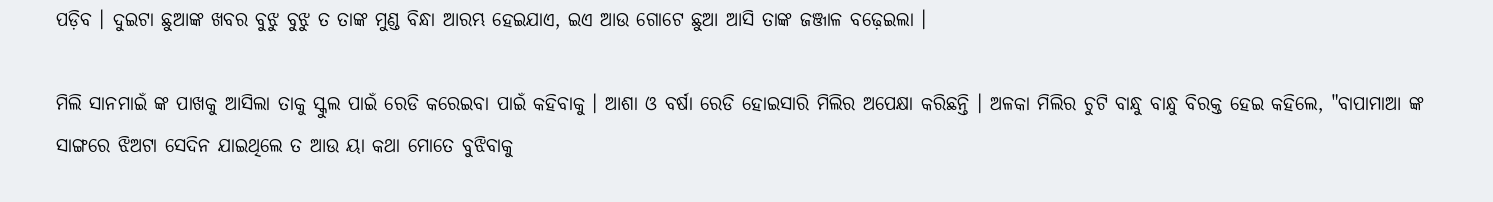ପଡ଼ିବ । ଦୁଇଟା ଛୁଆଙ୍କ ଖବର ବୁଝୁ ବୁଝୁ ତ ତାଙ୍କ ମୁଣ୍ଡ ବିନ୍ଧା ଆରମ୍ଭ ହେଇଯାଏ, ଇଏ ଆଉ ଗୋଟେ ଛୁଆ ଆସି ତାଙ୍କ ଜଞ୍ଜାଳ ବଢ଼େଇଲା ।

ମିଲି ସାନମାଇଁ ଙ୍କ ପାଖକୁ ଆସିଲା ତାକୁ ସ୍କୁଲ ପାଇଁ ରେଡି କରେଇବା ପାଇଁ କହିବାକୁ । ଆଶା ଓ ବର୍ଷା ରେଡି ହୋଇସାରି ମିଲିର ଅପେକ୍ଷା କରିଛନ୍ତି । ଅଳକା ମିଲିର ଚୁଟି ବାନ୍ଧୁ ବାନ୍ଧୁ ବିରକ୍ତ ହେଇ କହିଲେ, "ବାପାମାଆ ଙ୍କ ସାଙ୍ଗରେ ଝିଅଟା ସେଦିନ ଯାଇଥିଲେ ତ ଆଉ ୟା କଥା ମୋତେ ବୁଝିବାକୁ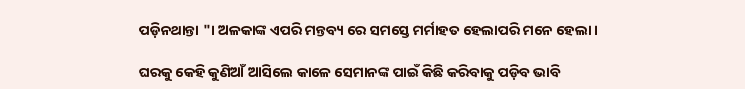ପଡ଼ିନଥାନ୍ତା "। ଅଳକାଙ୍କ ଏପରି ମନ୍ତବ୍ୟ ରେ ସମସ୍ତେ ମର୍ମାହତ ହେଲାପରି ମନେ ହେଲା ।

ଘରକୁ କେହି କୁଣିଆଁ ଆସିଲେ କାଳେ ସେମାନଙ୍କ ପାଇଁ କିଛି କରିବାକୁ ପଡ଼ିବ ଭାବି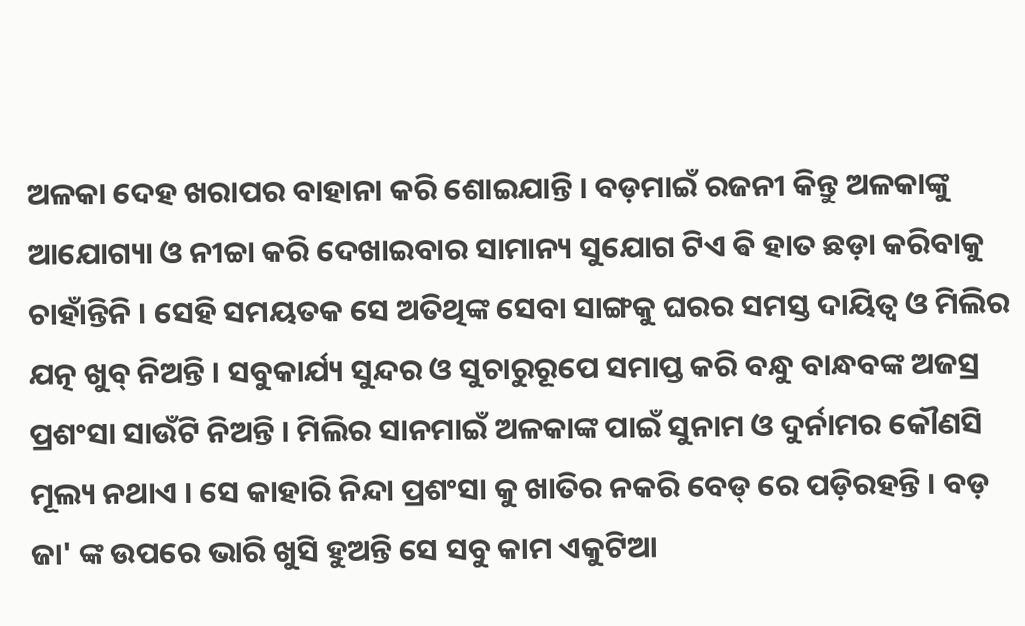ଅଳକା ଦେହ ଖରାପର ବାହାନା କରି ଶୋଇଯାନ୍ତି । ବଡ଼ମାଇଁ ରଜନୀ କିନ୍ତୁ ଅଳକାଙ୍କୁ ଆଯୋଗ୍ୟା ଓ ନୀଚ୍ଚା କରି ଦେଖାଇବାର ସାମାନ୍ୟ ସୁଯୋଗ ଟିଏ ଵି ହାତ ଛଡ଼ା କରିବାକୁ ଚାହାଁନ୍ତିନି । ସେହି ସମୟତକ ସେ ଅତିଥିଙ୍କ ସେବା ସାଙ୍ଗକୁ ଘରର ସମସ୍ତ ଦାୟିତ୍ୱ ଓ ମିଲିର ଯତ୍ନ ଖୁବ୍ ନିଅନ୍ତି । ସବୁକାର୍ଯ୍ୟ ସୁନ୍ଦର ଓ ସୁଚାରୁରୂପେ ସମାପ୍ତ କରି ବନ୍ଧୁ ବାନ୍ଧବଙ୍କ ଅଜସ୍ର ପ୍ରଶଂସା ସାଉଁଟି ନିଅନ୍ତି । ମିଲିର ସାନମାଇଁ ଅଳକାଙ୍କ ପାଇଁ ସୁନାମ ଓ ଦୁର୍ନାମର କୌଣସି ମୂଲ୍ୟ ନଥାଏ । ସେ କାହାରି ନିନ୍ଦା ପ୍ରଶଂସା କୁ ଖାତିର ନକରି ବେଡ୍ ରେ ପଡ଼ିରହନ୍ତି । ବଡ଼ ଜା' ଙ୍କ ଉପରେ ଭାରି ଖୁସି ହୁଅନ୍ତି ସେ ସବୁ କାମ ଏକୁଟିଆ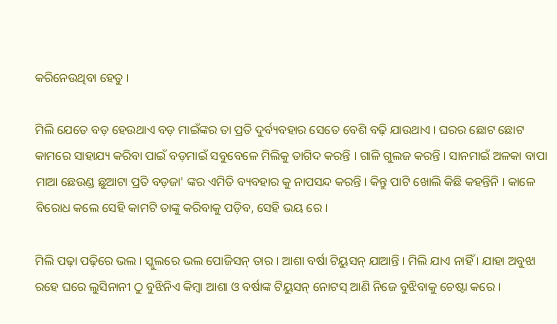କରିନେଉଥିବା ହେତୁ ।

ମିଲି ଯେତେ ବଡ଼ ହେଉଥାଏ ବଡ଼ ମାଇଁଙ୍କର ତା ପ୍ରତି ଦୁର୍ବ୍ୟବହାର ସେତେ ବେଶି ବଢ଼ି ଯାଉଥାଏ । ଘରର ଛୋଟ ଛୋଟ କାମରେ ସାହାଯ୍ୟ କରିବା ପାଇଁ ବଡ଼ମାଇଁ ସବୁବେଳେ ମିଲିକୁ ତାଗିଦ କରନ୍ତି । ଗାଳି ଗୁଲଜ କରନ୍ତି । ସାନମାଇଁ ଅଳକା ବାପା ମାଆ ଛେଉଣ୍ଡ ଛୁଆଟା ପ୍ରତି ବଡ଼ଜା' ଙ୍କର ଏମିତି ବ୍ୟବହାର କୁ ନାପସନ୍ଦ କରନ୍ତି । କିନ୍ତୁ ପାଟି ଖୋଲି କିଛି କହନ୍ତିନି । କାଳେ ବିରୋଧ କଲେ ସେହି କାମଟି ତାଙ୍କୁ କରିବାକୁ ପଡ଼ିବ, ସେହି ଭୟ ରେ ।

ମିଲି ପଢ଼ା ପଢ଼ିରେ ଭଲ । ସ୍କୁଲରେ ଭଲ ପୋଜିସନ୍ ତାର । ଆଶା ବର୍ଷା ଟିୟୁସନ୍ ଯାଆନ୍ତି । ମିଲି ଯାଏ ନାହିଁ । ଯାହା ଅବୁଝା ରହେ ଘରେ ଲୁସିନାନୀ ଠୁ ବୁଝିନିଏ କିମ୍ବା ଆଶା ଓ ବର୍ଷାଙ୍କ ଟିୟୁସନ୍ ନୋଟସ୍ ଆଣି ନିଜେ ବୁଝିବାକୁ ଚେଷ୍ଟା କରେ ।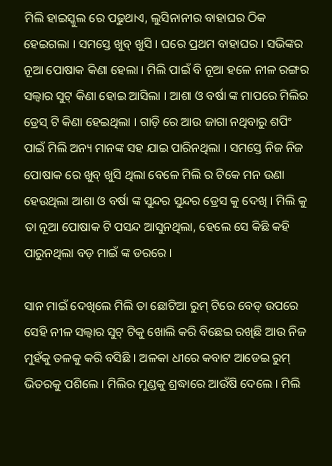ମିଲି ହାଇସ୍କୁଲ ରେ ପଢୁଥାଏ, ଲୁସିନାନୀର ବାହାଘର ଠିକ ହେଇଗଲା । ସମସ୍ତେ ଖୁବ୍ ଖୁସି । ଘରେ ପ୍ରଥମ ବାହାଘର । ସଭିଙ୍କର ନୂଆ ପୋଷାକ କିଣା ହେଲା । ମିଲି ପାଇଁ ବି ନୂଆ ହଳେ ନୀଳ ରଙ୍ଗର ସଲ୍ୱାର ସୁଟ୍ କିଣା ହୋଇ ଆସିଲା । ଆଶା ଓ ବର୍ଷା ଙ୍କ ମାପରେ ମିଲିର ଡ୍ରେସ୍ ଟି କିଣା ହେଇଥିଲା । ଗାଡ଼ି ରେ ଆଉ ଜାଗା ନଥିବାରୁ ଶପିଂ ପାଇଁ ମିଲି ଅନ୍ୟ ମାନଙ୍କ ସହ ଯାଇ ପାରିନଥିଲା । ସମସ୍ତେ ନିଜ ନିଜ ପୋଷାକ ରେ ଖୁବ୍ ଖୁସି ଥିଲା ବେଳେ ମିଲି ର ଟିକେ ମନ ଉଣା ହେଉଥିଲା ଆଶା ଓ ବର୍ଷା ଙ୍କ ସୁନ୍ଦର ସୁନ୍ଦର ଡ୍ରେସ କୁ ଦେଖି । ମିଲି କୁ ତା ନୂଆ ପୋଷାକ ଟି ପସନ୍ଦ ଆସୁନଥିଲା, ହେଲେ ସେ କିଛି କହି ପାରୁନଥିଲା ବଡ଼ ମାଇଁ ଙ୍କ ଡରରେ ।

ସାନ ମାଇଁ ଦେଖିଲେ ମିଲି ତା ଛୋଟିଆ ରୁମ୍ ଟିରେ ବେଡ୍ ଉପରେ ସେହି ନୀଳ ସଲ୍ୱାର ସୁଟ୍ ଟିକୁ ଖୋଲି କରି ବିଛେଇ ରଖିଛି ଆଉ ନିଜ ମୁହଁକୁ ତଳକୁ କରି ବସିଛି । ଅଳକା ଧୀରେ କବାଟ ଆଡେଇ ରୁମ୍ ଭିତରକୁ ପଶିଲେ । ମିଲିର ମୁଣ୍ଡକୁ ଶ୍ରଦ୍ଧାରେ ଆଉଁଷି ଦେଲେ । ମିଲି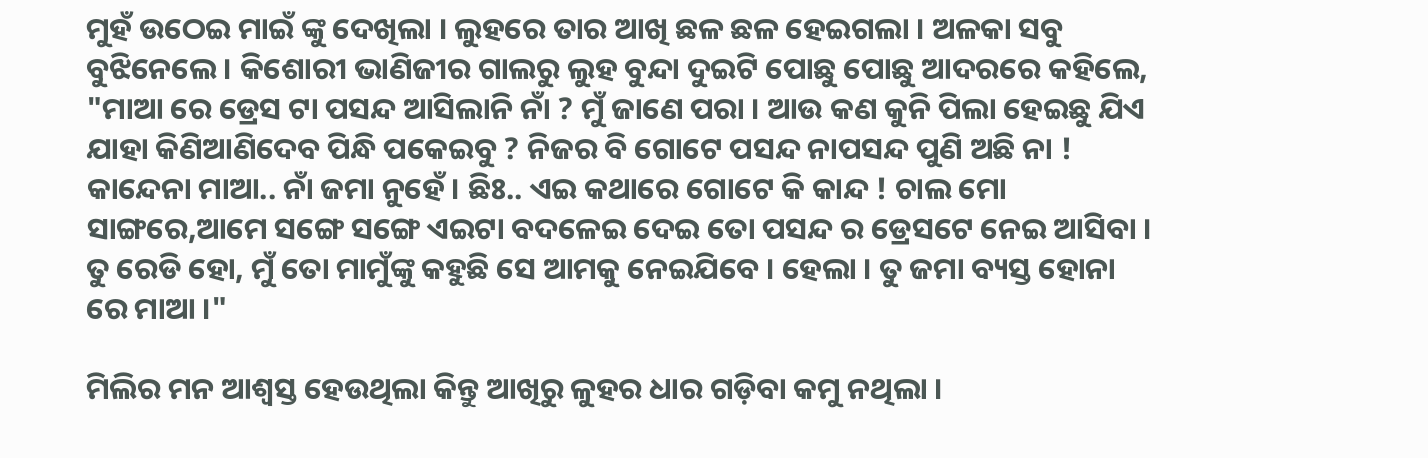ମୁହଁ ଉଠେଇ ମାଇଁ ଙ୍କୁ ଦେଖିଲା । ଲୁହରେ ତାର ଆଖି ଛଳ ଛଳ ହେଇଗଲା । ଅଳକା ସବୁ ବୁଝିନେଲେ । କିଶୋରୀ ଭାଣିଜୀର ଗାଲରୁ ଲୁହ ବୁନ୍ଦା ଦୁଇଟି ପୋଛୁ ପୋଛୁ ଆଦରରେ କହିଲେ, "ମାଆ ରେ ଡ୍ରେସ ଟା ପସନ୍ଦ ଆସିଲାନି ନାଁ ? ମୁଁ ଜାଣେ ପରା । ଆଉ କଣ କୁନି ପିଲା ହେଇଛୁ ଯିଏ ଯାହା କିଣିଆଣିଦେବ ପିନ୍ଧି ପକେଇବୁ ? ନିଜର ବି ଗୋଟେ ପସନ୍ଦ ନାପସନ୍ଦ ପୁଣି ଅଛି ନା ! କାନ୍ଦେନା ମାଆ.. ନାଁ ଜମା ନୁହେଁ । ଛିଃ.. ଏଇ କଥାରେ ଗୋଟେ କି କାନ୍ଦ ! ଚାଲ ମୋ ସାଙ୍ଗରେ,ଆମେ ସଙ୍ଗେ ସଙ୍ଗେ ଏଇଟା ବଦଳେଇ ଦେଇ ତୋ ପସନ୍ଦ ର ଡ୍ରେସଟେ ନେଇ ଆସିବା । ତୁ ରେଡି ହୋ, ମୁଁ ତୋ ମାମୁଁଙ୍କୁ କହୁଛି ସେ ଆମକୁ ନେଇଯିବେ । ହେଲା । ତୁ ଜମା ବ୍ୟସ୍ତ ହୋନା ରେ ମାଆ ।"

ମିଲିର ମନ ଆଶ୍ଵସ୍ତ ହେଉଥିଲା କିନ୍ତୁ ଆଖିରୁ ଳୁହର ଧାର ଗଡ଼ିବା କମୁ ନଥିଲା ।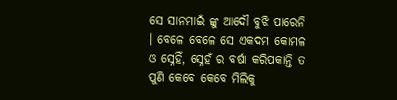ସେ ସାନମାଇଁ ଙ୍କୁ ଆଦୌ ବୁଝି ପାରେନି । ବେଳେ ବେଳେ ସେ ଏକଦମ କୋମଳ ଓ ସ୍ନେହିଁ, ସ୍ନେହଁ ର ବର୍ଷା କରିପକାନ୍ତି ତ ପୁଣି କେବେ କେବେ ମିଲିକୁ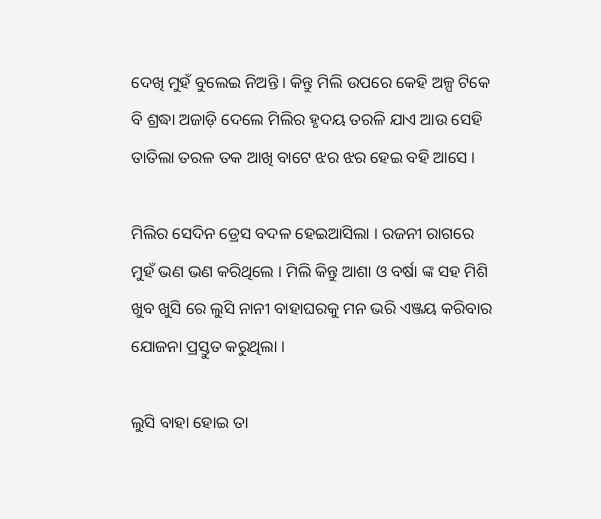ଦେଖି ମୁହଁ ବୁଲେଇ ନିଅନ୍ତି । କିନ୍ତୁ ମିଲି ଉପରେ କେହି ଅଳ୍ପ ଟିକେ ବି ଶ୍ରଦ୍ଧା ଅଜାଡ଼ି ଦେଲେ ମିଲିର ହୃଦୟ ତରଳି ଯାଏ ଆଉ ସେହି ତାତିଲା ତରଳ ତକ ଆଖି ବାଟେ ଝର ଝର ହେଇ ବହି ଆସେ ।

ମିଲିର ସେଦିନ ଡ୍ରେସ ବଦଳ ହେଇଆସିଲା । ରଜନୀ ରାଗରେ ମୁହଁ ଭଣ ଭଣ କରିଥିଲେ । ମିଲି କିନ୍ତୁ ଆଶା ଓ ବର୍ଷା ଙ୍କ ସହ ମିଶି ଖୁବ ଖୁସି ରେ ଲୁସି ନାନୀ ବାହାଘରକୁ ମନ ଭରି ଏଞ୍ଜୟ କରିବାର ଯୋଜନା ପ୍ରସ୍ତୁତ କରୁଥିଲା ।

ଲୁସି ବାହା ହୋଇ ତା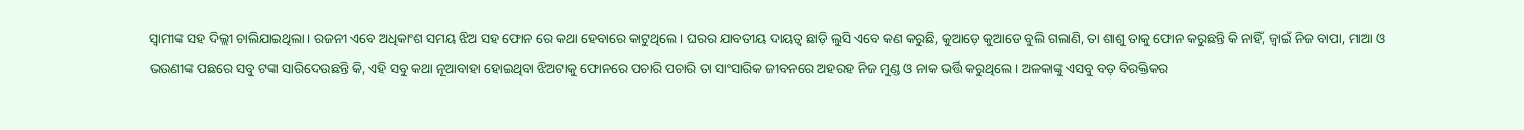ସ୍ୱାମୀଙ୍କ ସହ ଦିଲ୍ଲୀ ଚାଲିଯାଇଥିଲା । ରଜନୀ ଏବେ ଅଧିକାଂଶ ସମୟ ଝିଅ ସହ ଫୋନ ରେ କଥା ହେବାରେ କାଟୁଥିଲେ । ଘରର ଯାବତୀୟ ଦାୟତ୍ୱ ଛାଡ଼ି ଲୁସି ଏବେ କଣ କରୁଛି, କୁଆଡ଼େ କୁଆଡେ ବୁଲି ଗଲାଣି, ତା ଶାଶୁ ତାକୁ ଫୋନ କରୁଛନ୍ତି କି ନାହିଁ, ଜ୍ୱାଇଁ ନିଜ ବାପା, ମାଆ ଓ ଭଉଣୀଙ୍କ ପଛରେ ସବୁ ଟଙ୍କା ସାରିଦେଉଛନ୍ତି କି, ଏହି ସବୁ କଥା ନୂଆବାହା ହୋଇଥିବା ଝିଅଟାକୁ ଫୋନରେ ପଚାରି ପଚାରି ତା ସାଂସାରିକ ଜୀବନରେ ଅହରହ ନିଜ ମୁଣ୍ଡ ଓ ନାକ ଭର୍ତ୍ତି କରୁଥିଲେ । ଅଳକାଙ୍କୁ ଏସବୁ ବଡ଼ ବିରକ୍ତିକର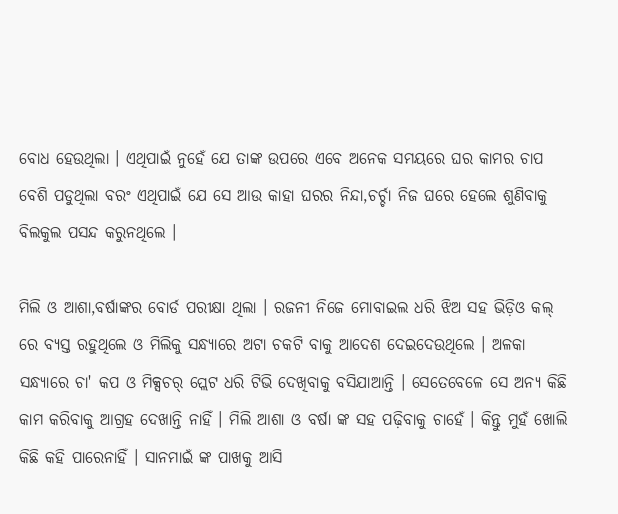ବୋଧ ହେଉଥିଲା । ଏଥିପାଇଁ ନୁହେଁ ଯେ ତାଙ୍କ ଉପରେ ଏବେ ଅନେକ ସମୟରେ ଘର କାମର ଚାପ ବେଶି ପଡୁଥିଲା ବରଂ ଏଥିପାଇଁ ଯେ ସେ ଆଉ କାହା ଘରର ନିନ୍ଦା,ଚର୍ଚ୍ଚା ନିଜ ଘରେ ହେଲେ ଶୁଣିବାକୁ ବିଲକୁଲ ପସନ୍ଦ କରୁନଥିଲେ ।

ମିଲି ଓ ଆଶା,ବର୍ଷାଙ୍କର ବୋର୍ଡ ପରୀକ୍ଷା ଥିଲା । ରଜନୀ ନିଜେ ମୋବାଇଲ ଧରି ଝିଅ ସହ ଭିଡ଼ିଓ କଲ୍ ରେ ବ୍ୟସ୍ତ ରହୁଥିଲେ ଓ ମିଲିକୁ ସନ୍ଧ୍ୟାରେ ଅଟା ଚକଟି ବାକୁ ଆଦେଶ ଦେଇଦେଉଥିଲେ । ଅଳକା ସନ୍ଧ୍ୟାରେ ଚା' କପ ଓ ମିକ୍ସଚର୍ ପ୍ଲେଟ ଧରି ଟିଭି ଦେଖିବାକୁ ବସିଯାଆନ୍ତି । ସେତେବେଳେ ସେ ଅନ୍ୟ କିଛି କାମ କରିବାକୁ ଆଗ୍ରହ ଦେଖାନ୍ତି ନାହିଁ । ମିଲି ଆଶା ଓ ବର୍ଷା ଙ୍କ ସହ ପଢ଼ିବାକୁ ଚାହେଁ । କିନ୍ତୁ ମୁହଁ ଖୋଲି କିଛି କହି ପାରେନାହିଁ । ସାନମାଇଁ ଙ୍କ ପାଖକୁ ଆସି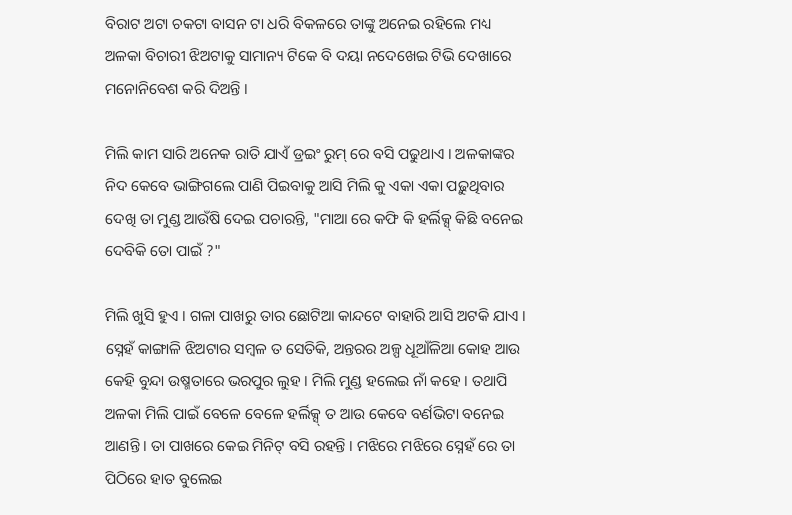ବିରାଟ ଅଟା ଚକଟା ବାସନ ଟା ଧରି ବିକଳରେ ତାଙ୍କୁ ଅନେଇ ରହିଲେ ମଧ୍ୟ ଅଳକା ବିଚାରୀ ଝିଅଟାକୁ ସାମାନ୍ୟ ଟିକେ ବି ଦୟା ନଦେଖେଇ ଟିଭି ଦେଖାରେ ମନୋନିବେଶ କରି ଦିଅନ୍ତି ।

ମିଲି କାମ ସାରି ଅନେକ ରାତି ଯାଏଁ ଡ୍ରଇଂ ରୁମ୍ ରେ ବସି ପଢୁଥାଏ । ଅଳକାଙ୍କର ନିଦ କେବେ ଭାଙ୍ଗିଗଲେ ପାଣି ପିଇବାକୁ ଆସି ମିଲି କୁ ଏକା ଏକା ପଢ଼ୁଥିବାର ଦେଖି ତା ମୁଣ୍ଡ ଆଉଁଷି ଦେଇ ପଚାରନ୍ତି, "ମାଆ ରେ କଫି କି ହର୍ଲିକ୍ସ୍ କିଛି ବନେଇ ଦେବିକି ତୋ ପାଇଁ ?"

ମିଲି ଖୁସି ହୁଏ । ଗଳା ପାଖରୁ ତାର ଛୋଟିଆ କାନ୍ଦଟେ ବାହାରି ଆସି ଅଟକି ଯାଏ । ସ୍ନେହଁ କାଙ୍ଗାଳି ଝିଅଟାର ସମ୍ବଳ ତ ସେତିକି, ଅନ୍ତରର ଅଳ୍ପ ଧୂଆଁଳିଆ କୋହ ଆଉ କେହି ବୁନ୍ଦା ଉଷ୍ମତାରେ ଭରପୁର ଲୁହ । ମିଲି ମୁଣ୍ଡ ହଲେଇ ନାଁ କହେ । ତଥାପି ଅଳକା ମିଲି ପାଇଁ ବେଳେ ବେଳେ ହର୍ଲିକ୍ସ୍ ତ ଆଉ କେବେ ବର୍ଣଭିଟା ବନେଇ ଆଣନ୍ତି । ତା ପାଖରେ କେଇ ମିନିଟ୍ ବସି ରହନ୍ତି । ମଝିରେ ମଝିରେ ସ୍ନେହଁ ରେ ତା ପିଠିରେ ହାତ ବୁଲେଇ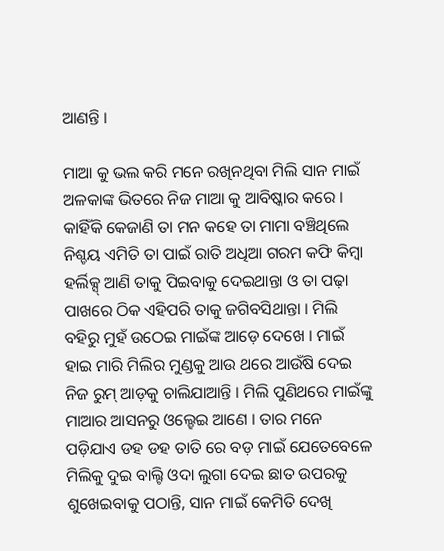ଆଣନ୍ତି ।

ମାଆ କୁ ଭଲ କରି ମନେ ରଖିନଥିବା ମିଲି ସାନ ମାଇଁ ଅଳକାଙ୍କ ଭିତରେ ନିଜ ମାଆ କୁ ଆବିଷ୍କାର କରେ । କାହିଁକି କେଜାଣି ତା ମନ କହେ ତା ମାମା ବଞ୍ଚିଥିଲେ ନିଶ୍ଚୟ ଏମିତି ତା ପାଇଁ ରାତି ଅଧିଆ ଗରମ କଫି କିମ୍ବା ହର୍ଲିକ୍ସ୍ ଆଣି ତାକୁ ପିଇବାକୁ ଦେଇଥାନ୍ତା ଓ ତା ପଢ଼ା ପାଖରେ ଠିକ ଏହିପରି ତାକୁ ଜଗିବସିଥାନ୍ତା । ମିଲି ବହିରୁ ମୁହଁ ଉଠେଇ ମାଇଁଙ୍କ ଆଡ଼େ ଦେଖେ । ମାଇଁ ହାଇ ମାରି ମିଲିର ମୁଣ୍ଡକୁ ଆଉ ଥରେ ଆଉଁଷି ଦେଇ ନିଜ ରୁମ୍ ଆଡ଼କୁ ଚାଲିଯାଆନ୍ତି । ମିଲି ପୁଣିଥରେ ମାଇଁଙ୍କୁ ମାଆର ଆସନରୁ ଓଲ୍ହେଇ ଆଣେ । ତାର ମନେ ପଡ଼ିଯାଏ ଡହ ଡହ ତାତି ରେ ବଡ଼ ମାଇଁ ଯେତେବେଳେ ମିଲିକୁ ଦୁଇ ବାଲ୍ଟି ଓଦା ଲୁଗା ଦେଇ ଛାତ ଉପରକୁ ଶୁଖେଇବାକୁ ପଠାନ୍ତି, ସାନ ମାଇଁ କେମିତି ଦେଖି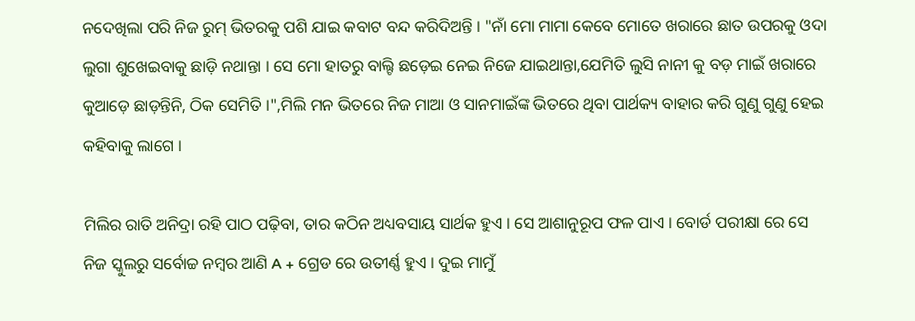ନଦେଖିଲା ପରି ନିଜ ରୁମ୍ ଭିତରକୁ ପଶି ଯାଇ କବାଟ ବନ୍ଦ କରିଦିଅନ୍ତି । "ନାଁ ମୋ ମାମା କେବେ ମୋତେ ଖରାରେ ଛାତ ଉପରକୁ ଓଦା ଲୁଗା ଶୁଖେଇବାକୁ ଛାଡ଼ି ନଥାନ୍ତା । ସେ ମୋ ହାତରୁ ବାଲ୍ଟି ଛଡ଼େଇ ନେଇ ନିଜେ ଯାଇଥାନ୍ତା,ଯେମିତି ଲୁସି ନାନୀ କୁ ବଡ଼ ମାଇଁ ଖରାରେ କୁଆଡ଼େ ଛାଡ଼ନ୍ତିନି, ଠିକ ସେମିତି ।",ମିଲି ମନ ଭିତରେ ନିଜ ମାଆ ଓ ସାନମାଇଁଙ୍କ ଭିତରେ ଥିବା ପାର୍ଥକ୍ୟ ବାହାର କରି ଗୁଣୁ ଗୁଣୁ ହେଇ କହିବାକୁ ଲାଗେ ।

ମିଲିର ରାତି ଅନିଦ୍ରା ରହି ପାଠ ପଢ଼ିବା, ତାର କଠିନ ଅଧ୍ୟବସାୟ ସାର୍ଥକ ହୁଏ । ସେ ଆଶାନୁରୂପ ଫଳ ପାଏ । ବୋର୍ଡ ପରୀକ୍ଷା ରେ ସେ ନିଜ ସ୍କୁଲରୁ ସର୍ବୋଚ୍ଚ ନମ୍ବର ଆଣି A + ଗ୍ରେଡ ରେ ଉତୀର୍ଣ୍ଣ ହୁଏ । ଦୁଇ ମାମୁଁ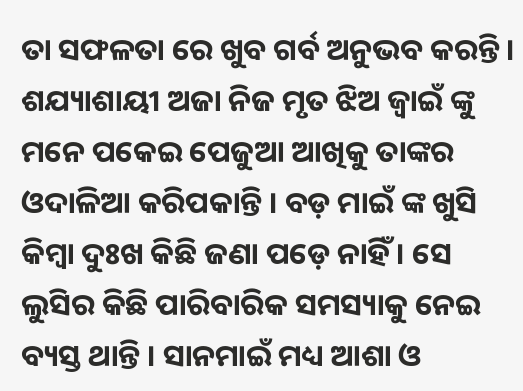ତା ସଫଳତା ରେ ଖୁବ ଗର୍ବ ଅନୁଭବ କରନ୍ତି । ଶଯ୍ୟାଶାୟୀ ଅଜା ନିଜ ମୃତ ଝିଅ ଜ୍ୱାଇଁ ଙ୍କୁ ମନେ ପକେଇ ପେଜୁଆ ଆଖିକୁ ତାଙ୍କର ଓଦାଳିଆ କରିପକାନ୍ତି । ବଡ଼ ମାଇଁ ଙ୍କ ଖୁସି କିମ୍ବା ଦୁଃଖ କିଛି ଜଣା ପଡ଼େ ନାହିଁ । ସେ ଲୁସିର କିଛି ପାରିବାରିକ ସମସ୍ୟାକୁ ନେଇ ବ୍ୟସ୍ତ ଥାନ୍ତି । ସାନମାଇଁ ମଧ୍ୟ ଆଶା ଓ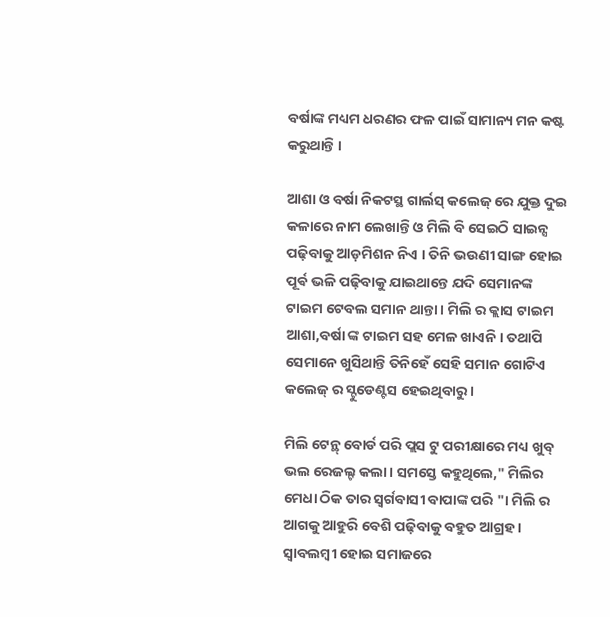ବର୍ଷାଙ୍କ ମଧ୍ୟମ ଧରଣର ଫଳ ପାଇଁ ସାମାନ୍ୟ ମନ କଷ୍ଟ କରୁଥାନ୍ତି ।

ଆଶା ଓ ବର୍ଷା ନିକଟସ୍ଥ ଗାର୍ଲସ୍ କଲେଜ୍ ରେ ଯୁକ୍ତ ଦୁଇ କଳାରେ ନାମ ଲେଖାନ୍ତି ଓ ମିଲି ବି ସେଇଠି ସାଇନ୍ସ ପଢ଼ିବାକୁ ଆଡ଼ମିଶନ ନିଏ । ତିନି ଭଉଣୀ ସାଙ୍ଗ ହୋଇ ପୂର୍ଵ ଭଳି ପଢ଼ିବାକୁ ଯାଇଥାନ୍ତେ ଯଦି ସେମାନଙ୍କ ଟାଇମ ଟେବଲ ସମାନ ଥାନ୍ତା । ମିଲି ର କ୍ଲାସ ଟାଇମ ଆଶା,ବର୍ଷା ଙ୍କ ଟାଇମ ସହ ମେଳ ଖାଏନି । ତଥାପି ସେମାନେ ଖୁସିଥାନ୍ତି ତିନିହେଁ ସେହି ସମାନ ଗୋଟିଏ କଲେଜ୍ ର ସ୍ଟୁଡେଣ୍ଟସ ହେଇଥିବାରୁ ।

ମିଲି ଟେନ୍ଥ୍ ବୋର୍ଡ ପରି ପ୍ଲସ ଟୁ ପରୀକ୍ଷାରେ ମଧ୍ୟ ଖୁବ୍ ଭଲ ରେଜଲ୍ଟ କଲା । ସମସ୍ତେ କହୁଥିଲେ," ମିଲିର ମେଧା ଠିକ ତାର ସ୍ଵର୍ଗବାସୀ ବାପାଙ୍କ ପରି "। ମିଲି ର ଆଗକୁ ଆହୁରି ବେଶି ପଢ଼ିବାକୁ ବହୁତ ଆଗ୍ରହ । ସ୍ୱାବଲମ୍ବୀ ହୋଇ ସମାଜରେ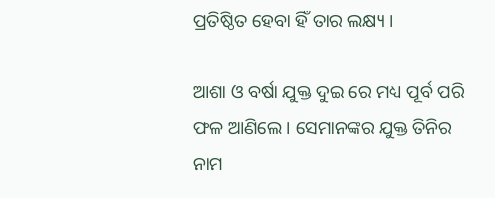ପ୍ରତିଷ୍ଠିତ ହେବା ହିଁ ତାର ଲକ୍ଷ୍ୟ ।

ଆଶା ଓ ବର୍ଷା ଯୁକ୍ତ ଦୁଇ ରେ ମଧ୍ୟ ପୂର୍ବ ପରି ଫଳ ଆଣିଲେ । ସେମାନଙ୍କର ଯୁକ୍ତ ତିନିର ନାମ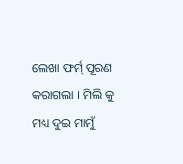ଲେଖା ଫର୍ମ୍ ପୂରଣ କରାଗଲା । ମିଲି କୁ ମଧ୍ୟ ଦୁଇ ମାମୁଁ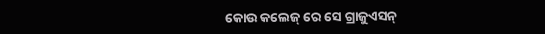କୋଉ କଲେଜ୍ ରେ ସେ ଗ୍ରାଜୁଏସନ୍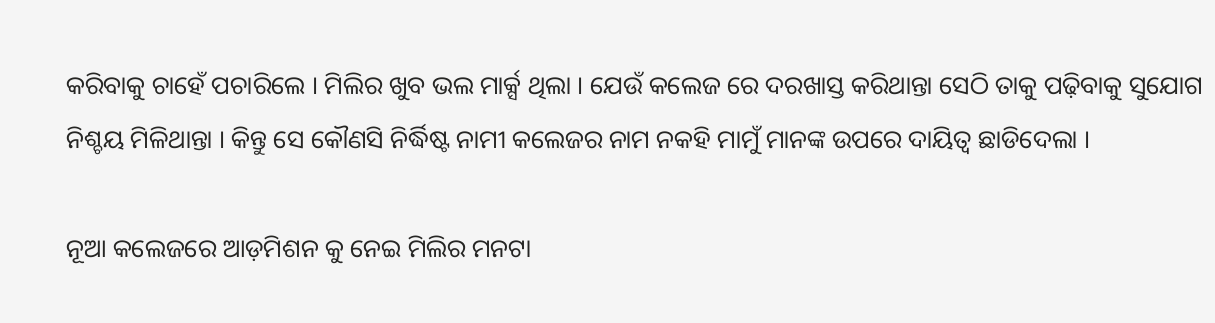କରିବାକୁ ଚାହେଁ ପଚାରିଲେ । ମିଲିର ଖୁବ ଭଲ ମାର୍କ୍ସ ଥିଲା । ଯେଉଁ କଲେଜ ରେ ଦରଖାସ୍ତ କରିଥାନ୍ତା ସେଠି ତାକୁ ପଢ଼ିବାକୁ ସୁଯୋଗ ନିଶ୍ଚୟ ମିଳିଥାନ୍ତା । କିନ୍ତୁ ସେ କୌଣସି ନିର୍ଦ୍ଧିଷ୍ଟ ନାମୀ କଲେଜର ନାମ ନକହି ମାମୁଁ ମାନଙ୍କ ଉପରେ ଦାୟିତ୍ୱ ଛାଡିଦେଲା ।

ନୂଆ କଲେଜରେ ଆଡ଼ମିଶନ କୁ ନେଇ ମିଲିର ମନଟା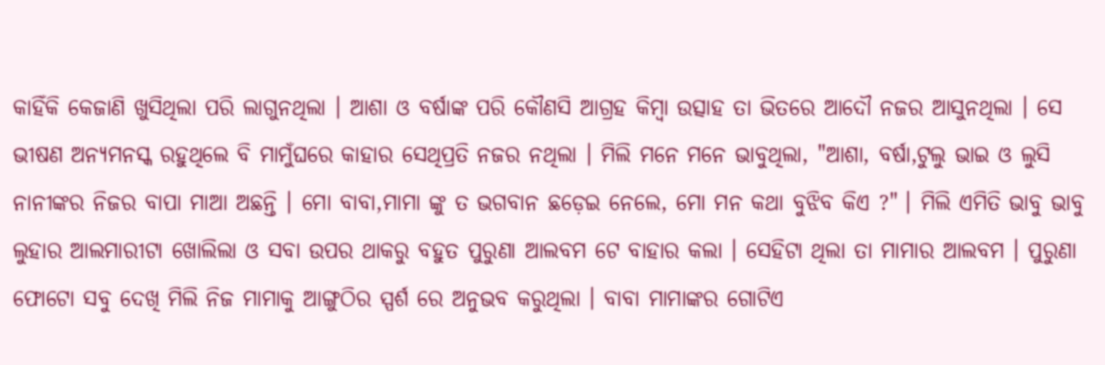କାହିଁକି କେଜାଣି ଖୁସିଥିଲା ପରି ଲାଗୁନଥିଲା । ଆଶା ଓ ବର୍ଷାଙ୍କ ପରି କୌଣସି ଆଗ୍ରହ କିମ୍ବା ଉତ୍ସାହ ତା ଭିତରେ ଆଦୌ ନଜର ଆସୁନଥିଲା । ସେ ଭୀଷଣ ଅନ୍ୟମନସ୍କ ରହୁଥିଲେ ବି ମାମୁଁଘରେ କାହାର ସେଥିପ୍ରତି ନଜର ନଥିଲା । ମିଲି ମନେ ମନେ ଭାବୁଥିଲା, "ଆଶା, ବର୍ଷା,ଟୁଲୁ ଭାଇ ଓ ଲୁସି ନାନୀଙ୍କର ନିଜର ବାପା ମାଆ ଅଛନ୍ତି । ମୋ ବାବା,ମାମା ଙ୍କୁ ତ ଭଗବାନ ଛଡ଼େଇ ନେଲେ, ମୋ ମନ କଥା ବୁଝିବ କିଏ ?" । ମିଲି ଏମିତି ଭାବୁ ଭାବୁ ଲୁହାର ଆଲମାରୀଟା ଖୋଲିଲା ଓ ସବା ଉପର ଥାକରୁ ବହୁତ ପୁରୁଣା ଆଲବମ ଟେ ବାହାର କଲା । ସେହିଟା ଥିଲା ତା ମାମାର ଆଲବମ । ପୁରୁଣା ଫୋଟୋ ସବୁ ଦେଖି ମିଲି ନିଜ ମାମାକୁ ଆଙ୍ଗୁଠିର ସ୍ପର୍ଶ ରେ ଅନୁଭବ କରୁଥିଲା । ବାବା ମାମାଙ୍କର ଗୋଟିଏ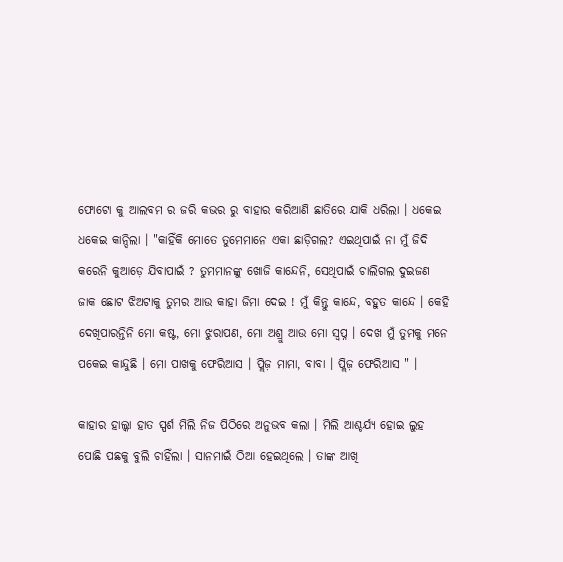ଫୋଟୋ କୁ ଆଲବମ ର ଜରି କଭର ରୁ ବାହାର କରିଆଣି ଛାତିରେ ଯାକି ଧରିଲା । ଧକେଇ ଧକେଇ କାନ୍ଦିଲା । "କାହିଁକି ମୋତେ ତୁମେମାନେ ଏକା ଛାଡ଼ିଗଲ? ଏଇଥିପାଇଁ ନା ମୁଁ ଜିଦି କରେନି କୁଆଡ଼େ ଯିବାପାଇଁ ? ତୁମମାନଙ୍କୁ ଖୋଜି କାନ୍ଦେନି, ସେଥିପାଇଁ ଚାଲିଗଲ ଦୁଇଜଣ ଜାକ ଛୋଟ ଝିଅଟାକୁ ତୁମର ଆଉ କାହା ଜିମା ଦେଇ ! ମୁଁ କିନ୍ତୁ କାନ୍ଦେ, ବହୁତ କାନ୍ଦେ । କେହି ଦେଖିପାରନ୍ତିନି ମୋ କଷ୍ଟ, ମୋ ଝୁରାପଣ, ମୋ ଅଶ୍ରୁ ଆଉ ମୋ ସ୍ୱପ୍ନ । ଦେଖ ମୁଁ ତୁମକୁ ମନେ ପକେଇ କାନ୍ଦୁଛି । ମୋ ପାଖକୁ ଫେରିଆସ । ପ୍ଲିଜ଼ ମାମା, ବାବା । ପ୍ଲିଜ଼ ଫେରିଆସ " ।

କାହାର ହାଲ୍କା ହାତ ସ୍ପର୍ଶ ମିଲି ନିଜ ପିଠିରେ ଅନୁଭବ କଲା । ମିଲି ଆଶ୍ଚର୍ଯ୍ୟ ହୋଇ ଲୁହ ପୋଛି ପଛକୁ ବୁଲି ଚାହିଁଲା । ସାନମାଇଁ ଠିଆ ହେଇଥିଲେ । ତାଙ୍କ ଆଖି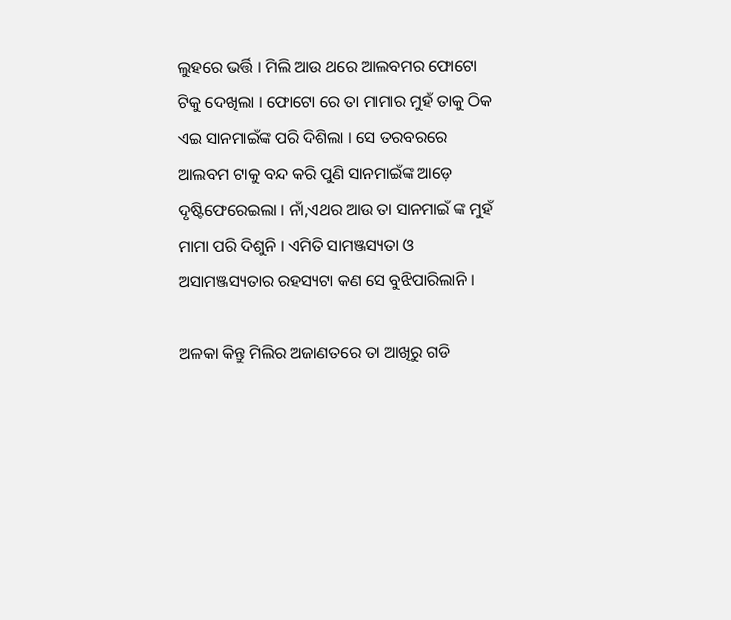ଲୁହରେ ଭର୍ତ୍ତି । ମିଲି ଆଉ ଥରେ ଆଲବମର ଫୋଟୋ ଟିକୁ ଦେଖିଲା । ଫୋଟୋ ରେ ତା ମାମାର ମୁହଁ ତାକୁ ଠିକ ଏଇ ସାନମାଇଁଙ୍କ ପରି ଦିଶିଲା । ସେ ତରବରରେ ଆଲବମ ଟାକୁ ବନ୍ଦ କରି ପୁଣି ସାନମାଇଁଙ୍କ ଆଡ଼େ ଦୃଷ୍ଟିଫେରେଇଲା । ନାଁ,ଏଥର ଆଉ ତା ସାନମାଇଁ ଙ୍କ ମୁହଁ ମାମା ପରି ଦିଶୁନି । ଏମିତି ସାମଞ୍ଜସ୍ୟତା ଓ ଅସାମଞ୍ଜସ୍ୟତାର ରହସ୍ୟଟା କଣ ସେ ବୁଝିପାରିଲାନି ।

ଅଳକା କିନ୍ତୁ ମିଲିର ଅଜାଣତରେ ତା ଆଖିରୁ ଗଡି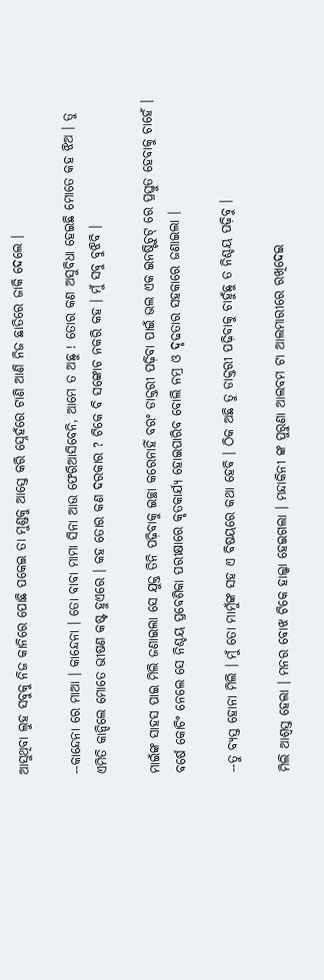ଆସୁଥିବା ଲୁହ ସବୁକୁ ନିଜ କାନିରେ ପୋଛି ପକେଇ ତା ମୁଣ୍ଡକୁ ଆସ୍ତେ କରି ସ୍ନେହଁରେ ଟାଣି ଆଣି ନିଜ ଛାତିରେ ଜାକି ଦେଲେ ।

--କାନ୍ଦେନା ରେ ମାଆ । କାନ୍ଦେନା । ତୋ ବାବା ମାମା ସିନା ଆଉ ଫେରିଆସିବେନି, ଆମେ ତ ଅଛୁ ! ତୋର କଣ ଅସୁବିଧା ହେଇଛି ମୋତେ କହ ଝିଅ । ତୁ ଏମିତି କାନ୍ଦିଲେ ମୋତେ ଭୀଷଣ କଷ୍ଟ ହୁଏରେ । କହ ତୋର କଣ ଦରକାର ? ଟିକେ ବି ସଙ୍କୋଚ ନକରି କହ । ମୁଁ ସବୁ ବୁଝିବି ।

ମାଇଁଙ୍କ ସାହସ ପାଇ ମିଲି ଜଣାଇଲା ସେ ଯୁକ୍ତ ତିନି ପଢ଼ିବାକୁ ଇଚ୍ଛା କରେନାହିଁ ବରଂ ଡାକ୍ତରୀ ପଢ଼ିବା ପାଇଁ ଭଲ ଏକ ଇନଷ୍ଟିଚୁଟ୍ ରେ ପ୍ରସ୍ତୁତ ହେବାକୁ ଚାହେଁ । ବର୍ଷେ କୋଚିଂ ନେଲେ ସେ ନିଶ୍ଚୟ ପ୍ରବେଶିକା ପରୀକ୍ଷାରେ କୃତକାର୍ଯ୍ୟ ହୋଇପାରିବ ବୋଲି ନମ୍ର ଓ ଦୃଢତାର ସହକାରେ ଜଣାଇଲା ।

--ତୁ ବ୍ୟସ୍ତ ହୋନା ମିଲି । ମୁଁ ତୋ ମାମୁଁଙ୍କ ସହ ଏ ବିଷୟରେ କଥା ହେବି । ଠିକ ଅଛି ତୁ ଡାକ୍ତରୀ ପଢ଼ିବାକୁ ଚାହୁଁଛୁ ତ ନିଶ୍ଚୟ ପଢ଼ିବୁ ।

ମିଲି ଆଶ୍ଵସ୍ତ ହେଲା । ମନର ବୋଝ ଟିକେ ହାଲ୍କା ହେଇଗଲା । ମନ୍ଦାକିନୀ ଙ୍କ ପୁରୁଣା ଆଲବମ ଟା ଆଲମାରୀରେ ରଖିଦେଇ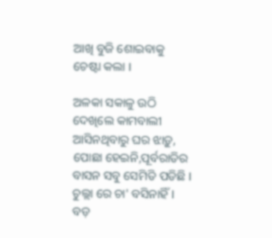ଆଖି ବୁଜି ଶୋଇବାକୁ ଚେଷ୍ଟା କଲା ।

ଅଳକା ସକାଳୁ ଉଠି ଦେଖିଲେ କାମବାଲୀ ଆସିନଥିବାରୁ ଘର ଝାଡ଼ୁ, ପୋଛା ହେଇନି,ପୂର୍ବରାତିର ବାସନ ସବୁ ସେମିତି ପଡିଛି । ଚୁଲ୍ଲା ରେ ଚା' ବସିନାହିଁ । ବଡ଼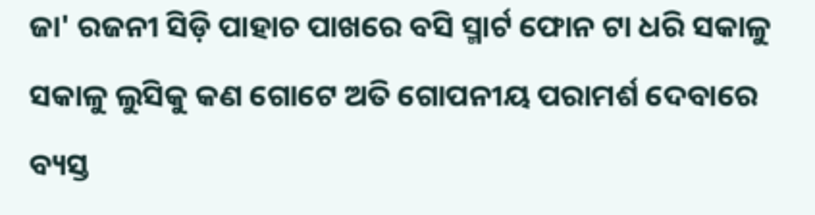ଜା' ରଜନୀ ସିଡ଼ି ପାହାଚ ପାଖରେ ବସି ସ୍ମାର୍ଟ ଫୋନ ଟା ଧରି ସକାଳୁ ସକାଳୁ ଲୁସିକୁ କଣ ଗୋଟେ ଅତି ଗୋପନୀୟ ପରାମର୍ଶ ଦେବାରେ ବ୍ୟସ୍ତ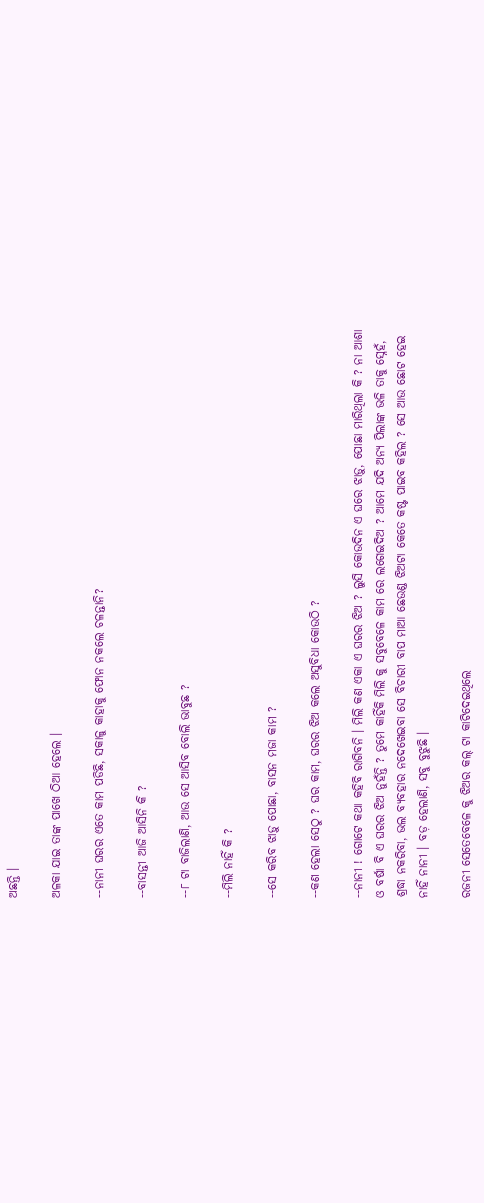ଅଛନ୍ତି ।

ଅଳକା ଯାଇ ତାଙ୍କ ପାଖେ ଠିଆ ହେଲେ ।

--ନାନୀ ଘରର ଏତେ କାମ ପଡିଛି, ସକାଳୁ କାହାକୁ ଫୋନ ନକଲେ ଚଳନ୍ତାନି?

--ବାସନ୍ତୀ ଆଜି ଆସିନି କି ?

--୮ ଟା ବାଜିଲାଣି, ଆଉ ସେ ଆସିବ ବୋଲି ଭାବୁଛ ?

--ମିଲି ନାହିଁ କି ?

--ସେ କରିବ ଝାଡ଼ୁ ପୋଛା, ବାସନ ମଜା କାମ ?

--କଣ ହେଲା ସେଠୁ ? ଘର କାମ, ଘରର ଝିଅ କଲେ ଅସୁବିଧା କୋଉଠି ?

--ନାନୀ ! ଗୋଟେ କଥା କହିବି ରାଗିବନି । ମିଲି କଣ ଏକା ଏ ଘରର ଝିଅ ? ଲୁସି କୋଉଦିନ ଏ ଘରେ ଝାଡ଼ୁ, ପୋଛା ମାରିଥିଲା କି ? ନା ଆଶା ଓ ବର୍ଷା ବି ଏ ଘରର ଝିଅ ନୁହଁନ୍ତି ? ତୁମେ କାହିଁକି ମିଲି କୁ ସବୁବେଳେ କାମ ରେ ଲଗେଇଦିଅ ? ଆମେ ଯଦି ଅନ୍ୟ ପିଲାଙ୍କ ଭଳି ତାକୁ ସ୍ନେହଁ, ଶ୍ରଦ୍ଧା ନକରିବା, ଭଲ ବ୍ୟବହାର ନଦେଖେଇବା ସେ ବିଚାରୀ ବାପ ମାଆ ଛେଉଣ୍ଡ ଝିଅଟା କେତେ କଷ୍ଟ ପାଇବ କହିଲ ? ସେ ଆଉ ଛୋଟ ହେଇ ନାହିଁ ନାନୀ । ବଡ଼ ହେଲାଣି, ସବୁ ବୁଝୁଛି ।

ରଜନୀ ସେତେବେଳେ କୁ ଝିଅର କଲ୍ ଟା କାଟିଦେଇଥିଲେ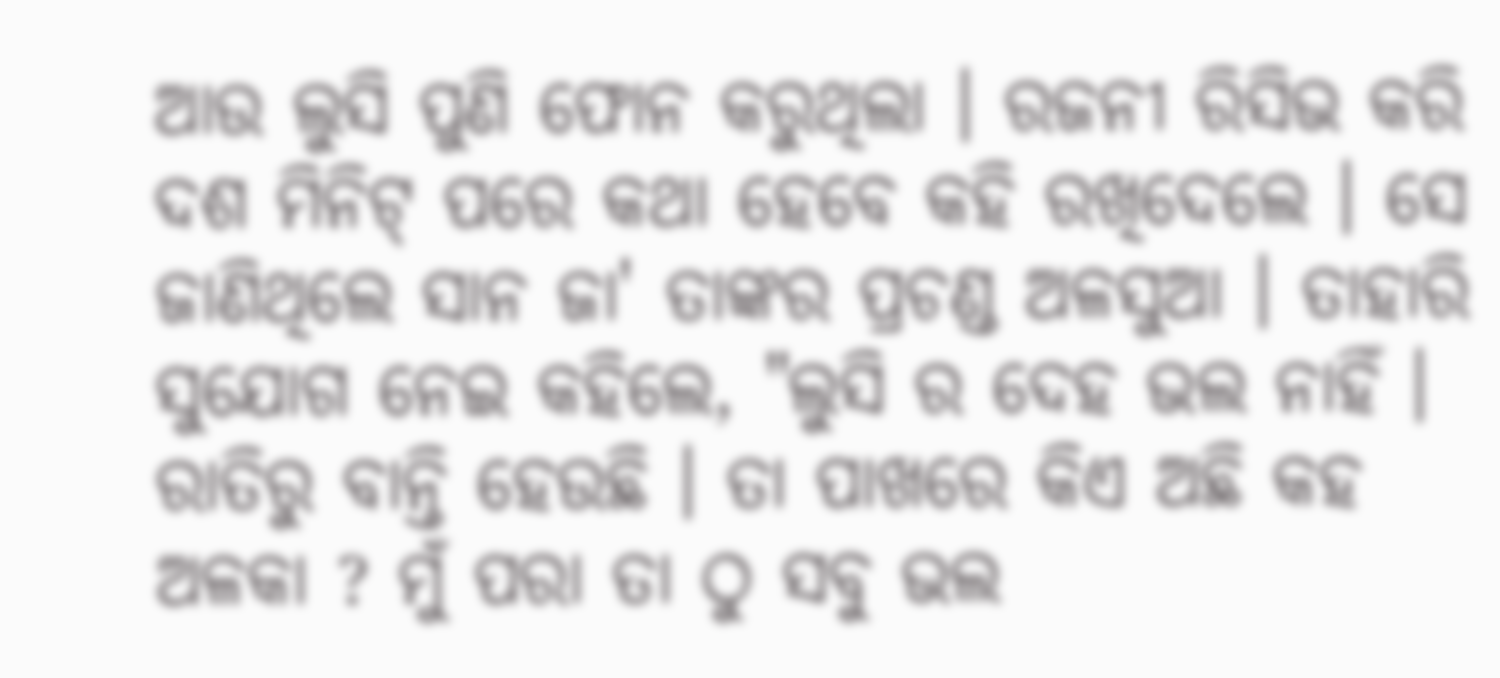ଆଉ ଲୁସି ପୁଣି ଫୋନ କରୁଥିଲା । ରଜନୀ ରିସିଭ କରି ଦଶ ମିନିଟ୍ ପରେ କଥା ହେବେ କହି ରଖିଦେଲେ । ସେ ଜାଣିଥିଲେ ସାନ ଜା' ତାଙ୍କର ପ୍ରଚଣ୍ଡ ଅଳସୁଆ । ତାହାରି ସୁଯୋଗ ନେଇ କହିଲେ, "ଲୁସି ର ଦେହ ଭଲ ନାହିଁ । ରାତିରୁ ବାନ୍ତି ହେଉଛି । ତା ପାଖରେ କିଏ ଅଛି କହ ଅଳକା ? ମୁଁ ପରା ତା ଠୁ ସବୁ ଭଲ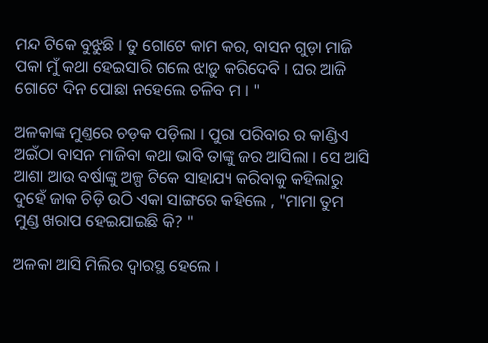ମନ୍ଦ ଟିକେ ବୁଝୁଛି । ତୁ ଗୋଟେ କାମ କର, ବାସନ ଗୁଡ଼ା ମାଜି ପକା ମୁଁ କଥା ହେଇସାରି ଗଲେ ଝାଡ଼ୁ କରିଦେବି । ଘର ଆଜି ଗୋଟେ ଦିନ ପୋଛା ନହେଲେ ଚଳିବ ମ । "

ଅଳକାଙ୍କ ମୁଣ୍ତରେ ଚଡ଼କ ପଡ଼ିଲା । ପୁରା ପରିବାର ର କାଣ୍ଡିଏ ଅଇଁଠା ବାସନ ମାଜିବା କଥା ଭାବି ତାଙ୍କୁ ଜର ଆସିଲା । ସେ ଆସି ଆଶା ଆଉ ବର୍ଷାଙ୍କୁ ଅଳ୍ପ ଟିକେ ସାହାଯ୍ୟ କରିବାକୁ କହିଲାରୁ ଦୁହେଁ ଜାକ ଚିଡ଼ି ଉଠି ଏକା ସାଙ୍ଗରେ କହିଲେ , "ମାମା ତୁମ ମୁଣ୍ଡ ଖରାପ ହେଇଯାଇଛି କି? "

ଅଳକା ଆସି ମିଲିର ଦ୍ୱାରସ୍ଥ ହେଲେ ।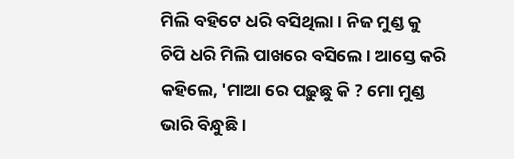ମିଲି ବହିଟେ ଧରି ବସିଥିଲା । ନିଜ ମୁଣ୍ଡ କୁ ଚିପି ଧରି ମିଲି ପାଖରେ ବସିଲେ । ଆସ୍ତେ କରି କହିଲେ, 'ମାଆ ରେ ପଢ଼ୁଛୁ କି ? ମୋ ମୁଣ୍ଡ ଭାରି ବିନ୍ଧୁଛି ।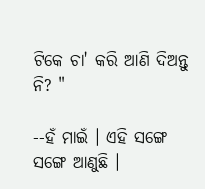ଟିକେ ଚା' କରି ଆଣି ଦିଅନ୍ତୁ ନି? "

--ହଁ ମାଇଁ । ଏହି ସଙ୍ଗେ ସଙ୍ଗେ ଆଣୁଛି ।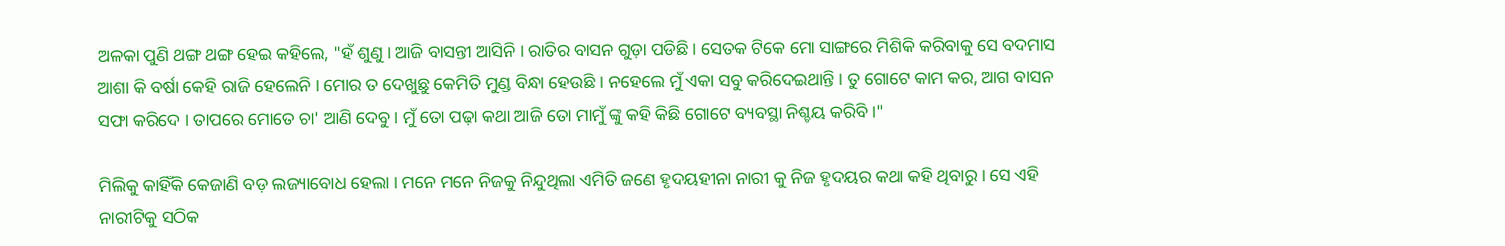ଅଳକା ପୁଣି ଥଙ୍ଗ ଥଙ୍ଗ ହେଇ କହିଲେ, "ହଁ ଶୁଣୁ । ଆଜି ବାସନ୍ତୀ ଆସିନି । ରାତିର ବାସନ ଗୁଡ଼ା ପଡିଛି । ସେତକ ଟିକେ ମୋ ସାଙ୍ଗରେ ମିଶିକି କରିବାକୁ ସେ ବଦମାସ ଆଶା କି ବର୍ଷା କେହି ରାଜି ହେଲେନି । ମୋର ତ ଦେଖୁଛୁ କେମିତି ମୁଣ୍ଡ ବିନ୍ଧା ହେଉଛି । ନହେଲେ ମୁଁ ଏକା ସବୁ କରିଦେଇଥାନ୍ତି । ତୁ ଗୋଟେ କାମ କର, ଆଗ ବାସନ ସଫା କରିଦେ । ତାପରେ ମୋତେ ଚା' ଆଣି ଦେବୁ । ମୁଁ ତୋ ପଢ଼ା କଥା ଆଜି ତୋ ମାମୁଁ ଙ୍କୁ କହି କିଛି ଗୋଟେ ବ୍ୟବସ୍ଥା ନିଶ୍ଚୟ କରିବି ।"

ମିଲିକୁ କାହିଁକି କେଜାଣି ବଡ଼ ଲଜ୍ୟାବୋଧ ହେଲା । ମନେ ମନେ ନିଜକୁ ନିନ୍ଦୁଥିଲା ଏମିତି ଜଣେ ହୃଦୟହୀନା ନାରୀ କୁ ନିଜ ହୃଦୟର କଥା କହି ଥିବାରୁ । ସେ ଏହି ନାରୀଟିକୁ ସଠିକ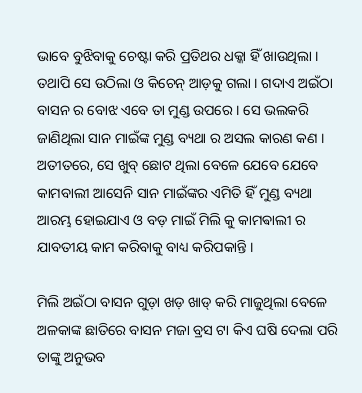ଭାବେ ବୁଝିବାକୁ ଚେଷ୍ଟା କରି ପ୍ରତିଥର ଧକ୍କା ହିଁ ଖାଉଥିଲା । ତଥାପି ସେ ଉଠିଲା ଓ କିଚେନ୍ ଆଡ଼କୁ ଗଲା । ଗଦାଏ ଅଇଁଠା ବାସନ ର ବୋଝ ଏବେ ତା ମୁଣ୍ଡ ଉପରେ । ସେ ଭଲକରି ଜାଣିଥିଲା ସାନ ମାଇଁଙ୍କ ମୁଣ୍ଡ ବ୍ୟଥା ର ଅସଲ କାରଣ କଣ । ଅତୀତରେ, ସେ ଖୁବ୍ ଛୋଟ ଥିଲା ବେଳେ ଯେବେ ଯେବେ କାମବାଲୀ ଆସେନି ସାନ ମାଇଁଙ୍କର ଏମିତି ହିଁ ମୁଣ୍ଡ ବ୍ୟଥା ଆରମ୍ଭ ହୋଇଯାଏ ଓ ବଡ଼ ମାଇଁ ମିଲି କୁ କାମଵାଲୀ ର ଯାବତୀୟ କାମ କରିବାକୁ ବାଧ୍ୟ କରିପକାନ୍ତି ।

ମିଲି ଅଇଁଠା ବାସନ ଗୁଡ଼ା ଖଡ଼ ଖାଡ୍ କରି ମାଜୁଥିଲା ବେଳେ ଅଳକାଙ୍କ ଛାତିରେ ବାସନ ମଜା ବ୍ରସ ଟା କିଏ ଘଷି ଦେଲା ପରି ତାଙ୍କୁ ଅନୁଭବ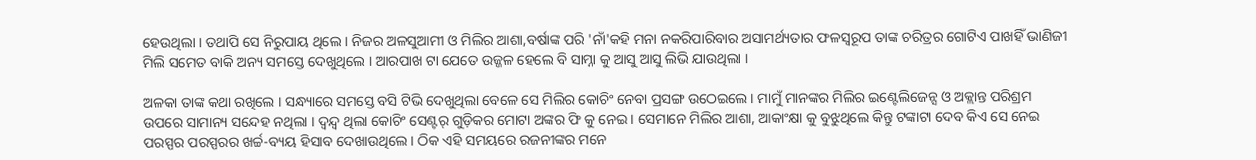ହେଉଥିଲା । ତଥାପି ସେ ନିରୁପାୟ ଥିଲେ । ନିଜର ଅଳସୁଆମୀ ଓ ମିଲିର ଆଶା,ବର୍ଷାଙ୍କ ପରି 'ନାଁ'କହି ମନା ନକରିପାରିବାର ଅସାମର୍ଥ୍ୟତାର ଫଳସ୍ୱରୂପ ତାଙ୍କ ଚରିତ୍ରର ଗୋଟିଏ ପାଖହିଁ ଭାଣିଜୀ ମିଲି ସମେତ ବାକି ଅନ୍ୟ ସମସ୍ତେ ଦେଖୁଥିଲେ । ଆରପାଖ ଟା ଯେତେ ଉଜ୍ଜଳ ହେଲେ ବି ସାମ୍ନା କୁ ଆସୁ ଆସୁ ଲିଭି ଯାଉଥିଲା ।

ଅଳକା ତାଙ୍କ କଥା ରଖିଲେ । ସନ୍ଧ୍ୟାରେ ସମସ୍ତେ ବସି ଟିଭି ଦେଖୁଥିଲା ବେଳେ ସେ ମିଲିର କୋଚିଂ ନେବା ପ୍ରସଙ୍ଗ ଉଠେଇଲେ । ମାମୁଁ ମାନଙ୍କର ମିଲିର ଇଣ୍ଟେଲିଜେନ୍ସ ଓ ଅକ୍ଲାନ୍ତ ପରିଶ୍ରମ ଉପରେ ସାମାନ୍ୟ ସନ୍ଦେହ ନଥିଲା । ଦ୍ୱନ୍ଦ୍ୱ ଥିଲା କୋଚିଂ ସେଣ୍ଟର୍ ଗୁଡ଼ିକର ମୋଟା ଅଙ୍କର ଫି କୁ ନେଇ । ସେମାନେ ମିଲିର ଆଶା, ଆକାଂକ୍ଷା କୁ ବୁଝୁଥିଲେ କିନ୍ତୁ ଟଙ୍କାଟା ଦେବ କିଏ ସେ ନେଇ ପରସ୍ପର ପରସ୍ପରର ଖର୍ଚ୍ଚ-ବ୍ୟୟ ହିସାବ ଦେଖାଉଥିଲେ । ଠିକ ଏହି ସମୟରେ ରଜନୀଙ୍କର ମନେ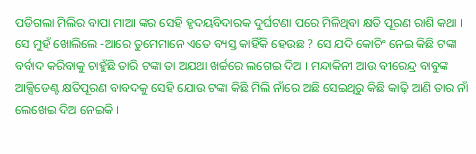ପଡିଗଲା ମିଲିର ବାପା ମାଆ ଙ୍କର ସେହି ହୃଦୟବିଦାରକ ଦୁର୍ଘଟଣା ପରେ ମିଳିଥିବା କ୍ଷତି ପୂରଣ ରାଶି କଥା । ସେ ମୁହଁ ଖୋଲିଲେ -ଆରେ ତୁମେମାନେ ଏତେ ବ୍ୟସ୍ତ କାହିଁକି ହେଉଛ ? ସେ ଯଦି କୋଚିଂ ନେଇ କିଛି ଟଙ୍କା ବର୍ବାଦ କରିବାକୁ ଚାହୁଁଛି ତାରି ଟଙ୍କା ତା ଅଯଥା ଖର୍ଚ୍ଚରେ ଲଗେଇ ଦିଅ । ମନ୍ଦାକିନୀ ଆଉ ବୀରେନ୍ଦ୍ର ବାବୁଙ୍କ ଆକ୍ସିଡେଣ୍ଟ କ୍ଷତିପୂରଣ ବାବଦକୁ ସେହି ଯୋଉ ଟଙ୍କା କିଛି ମିଲି ନାଁରେ ଅଛି ସେଇଥିରୁ କିଛି କାଢ଼ି ଆଣି ତାର ନାଁ ଲେଖେଇ ଦିଅ ନେଇକି ।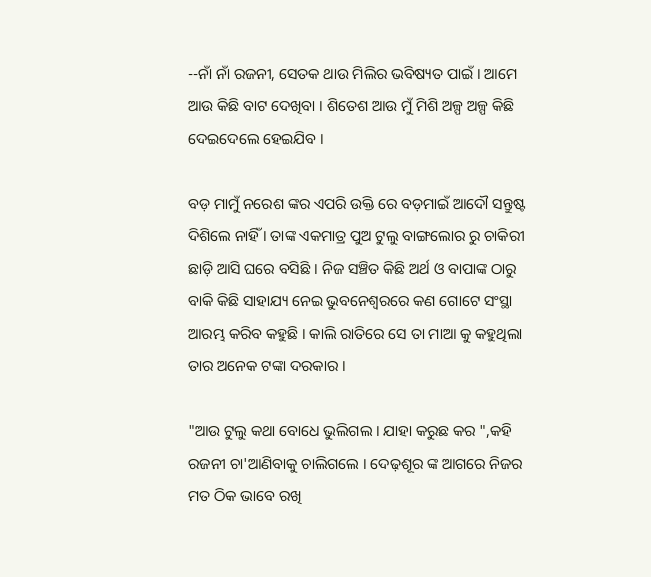--ନାଁ ନାଁ ରଜନୀ, ସେତକ ଥାଉ ମିଲିର ଭବିଷ୍ୟତ ପାଇଁ । ଆମେ ଆଉ କିଛି ବାଟ ଦେଖିବା । ଶିତେଶ ଆଉ ମୁଁ ମିଶି ଅଳ୍ପ ଅଳ୍ପ କିଛି ଦେଇଦେଲେ ହେଇଯିବ ।

ବଡ଼ ମାମୁଁ ନରେଶ ଙ୍କର ଏପରି ଉକ୍ତି ରେ ବଡ଼ମାଇଁ ଆଦୌ ସନ୍ତୁଷ୍ଟ ଦିଶିଲେ ନାହିଁ । ତାଙ୍କ ଏକମାତ୍ର ପୁଅ ଟୁଲୁ ବାଙ୍ଗଲୋର ରୁ ଚାକିରୀ ଛାଡ଼ି ଆସି ଘରେ ବସିଛି । ନିଜ ସଞ୍ଚିତ କିଛି ଅର୍ଥ ଓ ବାପାଙ୍କ ଠାରୁ ବାକି କିଛି ସାହାଯ୍ୟ ନେଇ ଭୁବନେଶ୍ୱରରେ କଣ ଗୋଟେ ସଂସ୍ଥା ଆରମ୍ଭ କରିବ କହୁଛି । କାଲି ରାତିରେ ସେ ତା ମାଆ କୁ କହୁଥିଲା ତାର ଅନେକ ଟଙ୍କା ଦରକାର ।

"ଆଉ ଟୁଲୁ କଥା ବୋଧେ ଭୁଲିଗଲ । ଯାହା କରୁଛ କର ",କହି ରଜନୀ ଚା'ଆଣିବାକୁ ଚାଲିଗଲେ । ଦେଢ଼ଶୂର ଙ୍କ ଆଗରେ ନିଜର ମତ ଠିକ ଭାବେ ରଖି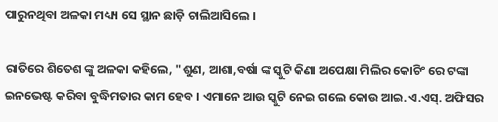ପାରୁନଥିବା ଅଳକା ମଧ୍ୟ୍ୟ ସେ ସ୍ଥାନ ଛାଡ଼ି ଚାଲିଆସିଲେ ।

ରାତିରେ ଶିତେଶ ଙ୍କୁ ଅଳକା କହିଲେ, "ଶୁଣ, ଆଶା,ବର୍ଷା ଙ୍କ ସ୍କୁଟି କିଣା ଅପେକ୍ଷା ମିଲିର କୋଚିଂ ରେ ଟଙ୍କା ଇନଭେଷ୍ଟ କରିବା ବୁଦ୍ଧିମତାର କାମ ହେବ । ଏମାନେ ଆଉ ସ୍କୁଟି ନେଇ ଗଲେ କୋଉ ଆଇ.ଏ.ଏସ୍. ଅଫିସର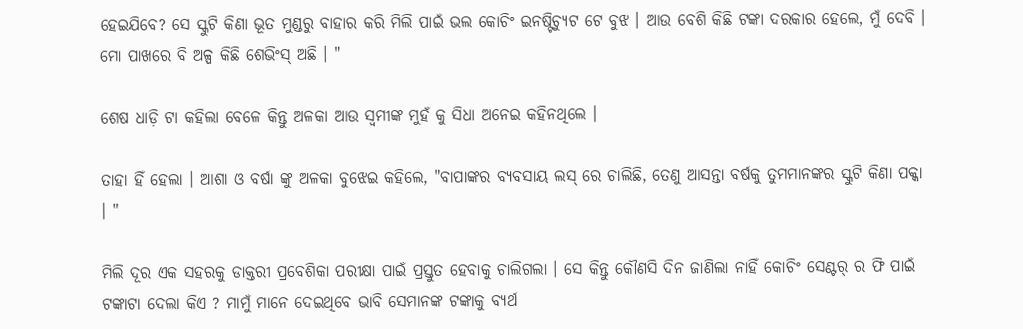ହେଇଯିବେ? ସେ ସ୍କୁଟି କିଣା ଭୂତ ମୁଣ୍ଡରୁ ବାହାର କରି ମିଲି ପାଇଁ ଭଲ କୋଚିଂ ଇନଷ୍ଟିଚ୍ୟୁଟ ଟେ ବୁଝ । ଆଉ ବେଶି କିଛି ଟଙ୍କା ଦରକାର ହେଲେ, ମୁଁ ଦେବି । ମୋ ପାଖରେ ବି ଅଳ୍ପ କିଛି ଶେଭିଂସ୍ ଅଛି । "

ଶେଷ ଧାଡ଼ି ଟା କହିଲା ବେଳେ କିନ୍ତୁ ଅଳକା ଆଉ ସ୍ୱମୀଙ୍କ ମୁହଁ କୁ ସିଧା ଅନେଇ କହିନଥିଲେ ।

ତାହା ହିଁ ହେଲା । ଆଶା ଓ ବର୍ଷା ଙ୍କୁ ଅଳକା ବୁଝେଇ କହିଲେ, "ବାପାଙ୍କର ବ୍ୟବସାୟ ଲସ୍ ରେ ଚାଲିଛି, ତେଣୁ ଆସନ୍ତା ବର୍ଷକୁ ତୁମମାନଙ୍କର ସ୍କୁଟି କିଣା ପକ୍କା । "

ମିଲି ଦୂର ଏକ ସହରକୁ ଡାକ୍ତରୀ ପ୍ରବେଶିକା ପରୀକ୍ଷା ପାଇଁ ପ୍ରସ୍ତୁତ ହେବାକୁ ଚାଲିଗଲା । ସେ କିନ୍ତୁ କୌଣସି ଦିନ ଜାଣିଲା ନାହିଁ କୋଚିଂ ସେଣ୍ଟର୍ ର ଫି ପାଇଁ ଟଙ୍କାଟା ଦେଲା କିଏ ? ମାମୁଁ ମାନେ ଦେଇଥିବେ ଭାବି ସେମାନଙ୍କ ଟଙ୍କାକୁ ବ୍ୟର୍ଥ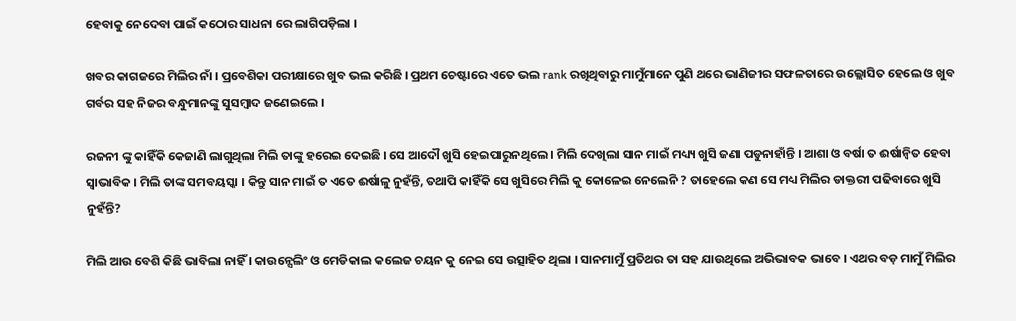ହେବାକୁ ନେଦେବା ପାଇଁ କଠୋର ସାଧନା ରେ ଲାଗିପଡ଼ିଲା ।

ଖବର କାଗଜରେ ମିଲିର ନାଁ । ପ୍ରବେଶିକା ପରୀକ୍ଷାରେ ଖୁବ ଭଲ କରିଛି । ପ୍ରଥମ ଚେଷ୍ଟାରେ ଏତେ ଭଲ rank ରଖିଥିବାରୁ ମାମୁଁମାନେ ପୁଣି ଥରେ ଭାଣିଜୀର ସଫଳତାରେ ଉଲ୍ଲୋସିତ ହେଲେ ଓ ଖୁବ ଗର୍ବର ସହ ନିଜର ବନ୍ଧୁମାନଙ୍କୁ ସୁସମ୍ବାଦ ଜଣେଇଲେ ।

ରଜନୀ ଙ୍କୁ କାହିଁକି କେଜାଣି ଲାଗୁଥିଲା ମିଲି ତାଙ୍କୁ ହରେଇ ଦେଇଛି । ସେ ଆଦୌ ଖୁସି ହେଇପାରୁନଥିଲେ । ମିଲି ଦେଖିଲା ସାନ ମାଇଁ ମଧ୍ୟ୍ୟ ଖୁସି ଜଣା ପଡୁନାହାଁନ୍ତି । ଆଶା ଓ ବର୍ଷା ତ ଈର୍ଷାନ୍ୱିତ ହେବା ସ୍ୱାଭାବିକ । ମିଲି ତାଙ୍କ ସମବୟସ୍କା । କିନ୍ତୁ ସାନ ମାଇଁ ତ ଏତେ ଈର୍ଷାଳୁ ନୁହଁନ୍ତି, ତଥାପି କାହିଁକି ସେ ଖୁସିରେ ମିଲି କୁ କୋଳେଇ ନେଲେନି ? ତାହେଲେ କଣ ସେ ମଧ୍ୟ ମିଲିର ଡାକ୍ତରୀ ପଢିବାରେ ଖୁସି ନୁହଁନ୍ତି?

ମିଲି ଆଉ ବେଶି କିଛି ଭାବିଲା ନାହିଁ । କାଉନ୍ସେଲିଂ ଓ ମେଡିକାଲ କଲେଜ ଚୟନ କୁ ନେଇ ସେ ଉତ୍ସାହିତ ଥିଲା । ସାନମାମୁଁ ପ୍ରତିଥର ତା ସହ ଯାଉଥିଲେ ଅଭିଭାବକ ଭାବେ । ଏଥର ବଡ଼ ମାମୁଁ ମିଲିର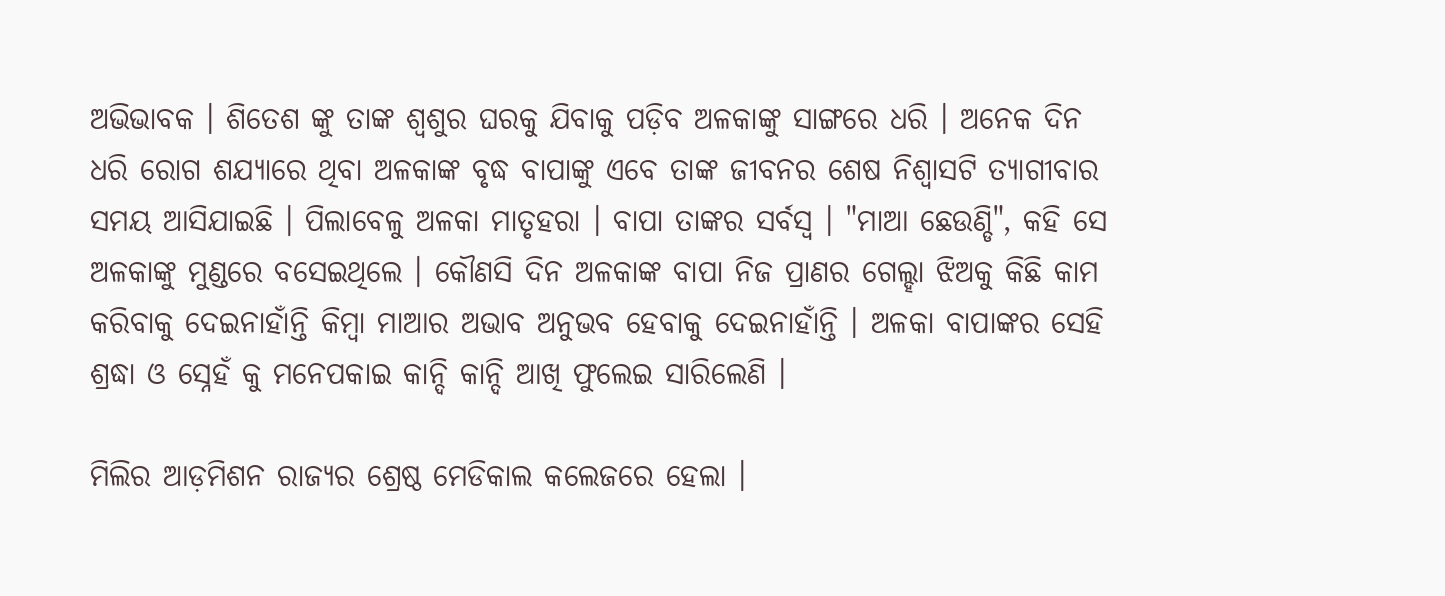ଅଭିଭାବକ । ଶିତେଶ ଙ୍କୁ ତାଙ୍କ ଶ୍ଵଶୁର ଘରକୁ ଯିବାକୁ ପଡ଼ିବ ଅଳକାଙ୍କୁ ସାଙ୍ଗରେ ଧରି । ଅନେକ ଦିନ ଧରି ରୋଗ ଶଯ୍ୟାରେ ଥିବା ଅଳକାଙ୍କ ବୃଦ୍ଧ ବାପାଙ୍କୁ ଏବେ ତାଙ୍କ ଜୀବନର ଶେଷ ନିଶ୍ୱାସଟି ତ୍ୟାଗୀବାର ସମୟ ଆସିଯାଇଛି । ପିଲାବେଳୁ ଅଳକା ମାତୃହରା । ବାପା ତାଙ୍କର ସର୍ବସ୍ୱ । "ମାଆ ଛେଉଣ୍ଡି", କହି ସେ ଅଳକାଙ୍କୁ ମୁଣ୍ଡରେ ବସେଇଥିଲେ । କୌଣସି ଦିନ ଅଳକାଙ୍କ ବାପା ନିଜ ପ୍ରାଣର ଗେଲ୍ହା ଝିଅକୁ କିଛି କାମ କରିବାକୁ ଦେଇନାହାଁନ୍ତି କିମ୍ବା ମାଆର ଅଭାବ ଅନୁଭବ ହେବାକୁ ଦେଇନାହାଁନ୍ତି । ଅଳକା ବାପାଙ୍କର ସେହି ଶ୍ରଦ୍ଧା ଓ ସ୍ନେହଁ କୁ ମନେପକାଇ କାନ୍ଦି କାନ୍ଦି ଆଖି ଫୁଲେଇ ସାରିଲେଣି ।

ମିଲିର ଆଡ଼ମିଶନ ରାଜ୍ୟର ଶ୍ରେଷ୍ଠ ମେଡିକାଲ କଲେଜରେ ହେଲା ।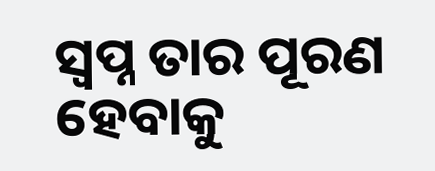ସ୍ୱପ୍ନ ତାର ପୂରଣ ହେବାକୁ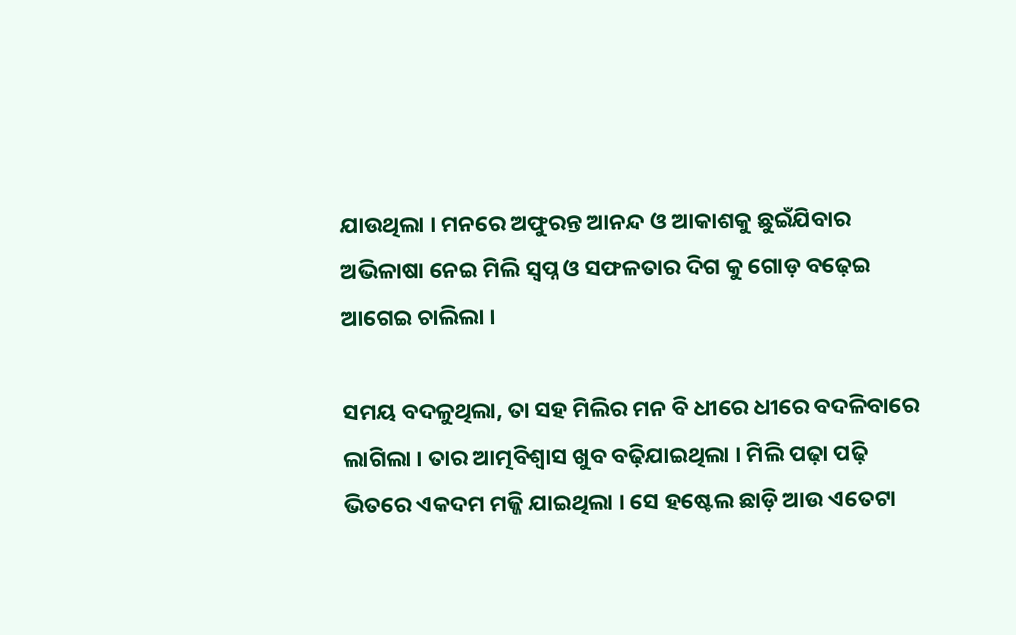ଯାଉଥିଲା । ମନରେ ଅଫୁରନ୍ତ ଆନନ୍ଦ ଓ ଆକାଶକୁ ଛୁଇଁଯିବାର ଅଭିଳାଷା ନେଇ ମିଲି ସ୍ୱପ୍ନ ଓ ସଫଳତାର ଦିଗ କୁ ଗୋଡ଼ ବଢ଼େଇ ଆଗେଇ ଚାଲିଲା ।

ସମୟ ବଦଳୁଥିଲା, ତା ସହ ମିଲିର ମନ ବି ଧୀରେ ଧୀରେ ବଦଳିବାରେ ଲାଗିଲା । ତାର ଆତ୍ମବିଶ୍ୱାସ ଖୁବ ବଢ଼ିଯାଇଥିଲା । ମିଲି ପଢ଼ା ପଢ଼ି ଭିତରେ ଏକଦମ ମଜ୍ଜି ଯାଇଥିଲା । ସେ ହଷ୍ଟେଲ ଛାଡ଼ି ଆଉ ଏତେଟା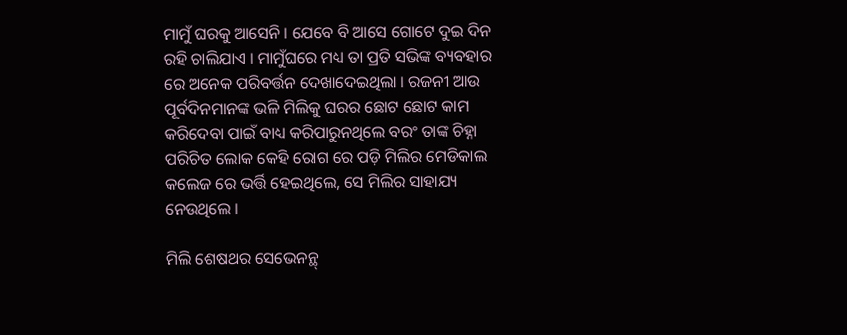ମାମୁଁ ଘରକୁ ଆସେନି । ଯେବେ ବି ଆସେ ଗୋଟେ ଦୁଇ ଦିନ ରହି ଚାଲିଯାଏ । ମାମୁଁଘରେ ମଧ୍ୟ ତା ପ୍ରତି ସଭିଙ୍କ ବ୍ୟବହାର ରେ ଅନେକ ପରିବର୍ତ୍ତନ ଦେଖାଦେଇଥିଲା । ରଜନୀ ଆଉ ପୂର୍ବଦିନମାନଙ୍କ ଭଳି ମିଲିକୁ ଘରର ଛୋଟ ଛୋଟ କାମ କରିଦେବା ପାଇଁ ବାଧ୍ୟ କରିପାରୁନଥିଲେ ବରଂ ତାଙ୍କ ଚିହ୍ନା ପରିଚିତ ଲୋକ କେହି ରୋଗ ରେ ପଡ଼ି ମିଲିର ମେଡିକାଲ କଲେଜ ରେ ଭର୍ତ୍ତି ହେଇଥିଲେ, ସେ ମିଲିର ସାହାଯ୍ୟ ନେଉଥିଲେ ।

ମିଲି ଶେଷଥର ସେଭେନନ୍ଥ୍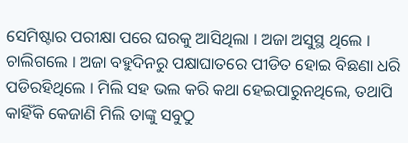ସେମିଷ୍ଟାର ପରୀକ୍ଷା ପରେ ଘରକୁ ଆସିଥିଲା । ଅଜା ଅସୁସ୍ଥ ଥିଲେ । ଚାଲିଗଲେ । ଅଜା ବହୁଦିନରୁ ପକ୍ଷାଘାତରେ ପୀଡିତ ହୋଇ ବିଛଣା ଧରି ପଡିରହିଥିଲେ । ମିଲି ସହ ଭଲ କରି କଥା ହେଇପାରୁନଥିଲେ, ତଥାପି କାହିଁକି କେଜାଣି ମିଲି ତାଙ୍କୁ ସବୁଠୁ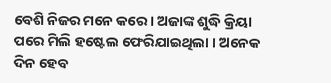ବେଶି ନିଜର ମନେ କରେ । ଅଜାଙ୍କ ଶୁଦ୍ଧି କ୍ରିୟା ପରେ ମିଲି ହଷ୍ଟେଲ ଫେରିଯାଇଥିଲା । ଅନେକ ଦିନ ହେବ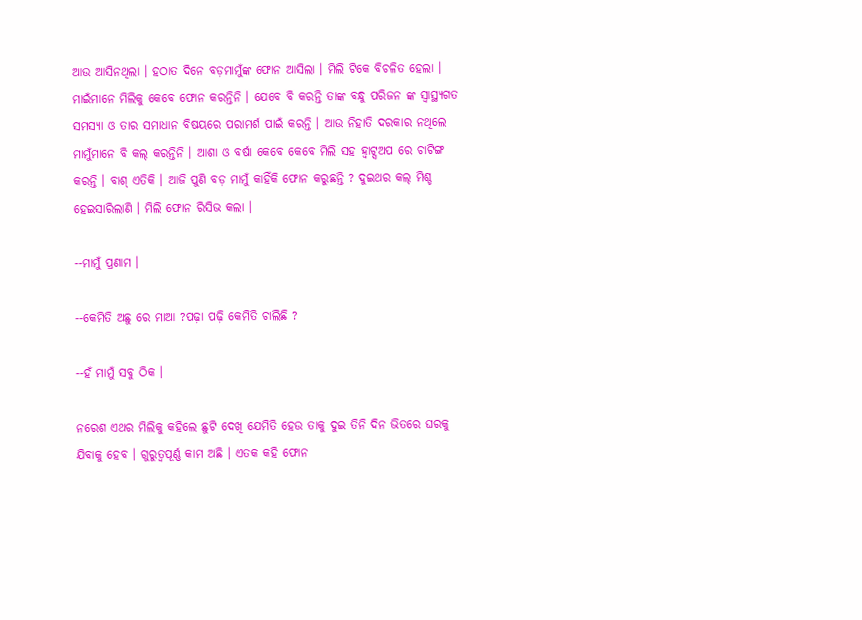ଆଉ ଆସିନଥିଲା । ହଠାତ ଦିନେ ବଡ଼ମାମୁଁଙ୍କ ଫୋନ ଆସିଲା । ମିଲି ଟିକେ ବିଚଳିତ ହେଲା । ମାଇଁମାନେ ମିଲିକୁ କେବେ ଫୋନ କରନ୍ତିନି । ଯେବେ ବି କରନ୍ତି ତାଙ୍କ ବନ୍ଧୁ ପରିଜନ ଙ୍କ ସ୍ୱାସ୍ଥ୍ୟଗତ ସମସ୍ୟା ଓ ତାର ସମାଧାନ ବିଷୟରେ ପରାମର୍ଶ ପାଇଁ କରନ୍ତି । ଆଉ ନିହାତି ଦରକାର ନଥିଲେ ମାମୁଁମାନେ ବି କଲ୍ କରନ୍ତିନି । ଆଶା ଓ ବର୍ଷା କେବେ କେବେ ମିଲି ସହ ହ୍ୱାଟ୍ସଅପ ରେ ଚାଟିଙ୍ଗ କରନ୍ତି । ବାଶ୍ ଏତିକି । ଆଜି ପୁଣି ବଡ଼ ମାମୁଁ କାହିଁକି ଫୋନ କରୁଛନ୍ତି ? ଦୁଇଥର କଲ୍ ମିଶ୍ଡ ହେଇସାରିଲାଣି । ମିଲି ଫୋନ ରିସିଭ କଲା ।

--ମାମୁଁ ପ୍ରଣାମ ।

--କେମିତି ଅଛୁ ରେ ମାଆ ?ପଢ଼ା ପଢ଼ି କେମିତି ଚାଲିଛି ?

--ହଁ ମାମୁଁ ସବୁ ଠିକ ।

ନରେଶ ଏଥର ମିଲିକୁ କହିଲେ ଛୁଟି ଦେଖି ଯେମିତି ହେଉ ତାକୁ ଦୁଇ ତିନି ଦିନ ଭିତରେ ଘରକୁ ଯିବାକୁ ହେବ । ଗୁରୁତ୍ୱପୂର୍ଣ୍ଣ କାମ ଅଛି । ଏତକ କହି ଫୋନ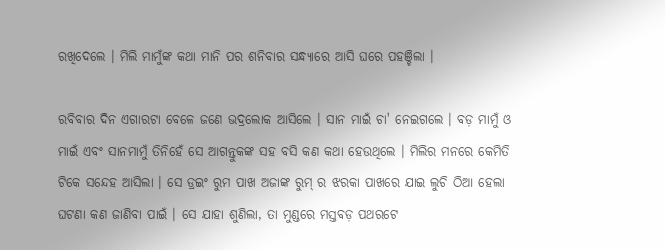ରଖିଦେଲେ । ମିଲି ମାମୁଁଙ୍କ କଥା ମାନି ପର ଶନିବାର ସନ୍ଧ୍ୟାରେ ଆସି ଘରେ ପହଞ୍ଚିଲା ।

ରବିବାର ଦିନ ଏଗାରଟା ବେଳେ ଜଣେ ଭଦ୍ରଲୋକ ଆସିଲେ । ସାନ ମାଇଁ ଚା' ନେଇଗଲେ । ବଡ଼ ମାମୁଁ ଓ ମାଇଁ ଏବଂ ସାନମାମୁଁ ତିନିହେଁ ସେ ଆଗନ୍ତୁକଙ୍କ ସହ ବସି କଣ କଥା ହେଉଥିଲେ । ମିଲିର ମନରେ କେମିତି ଟିକେ ସନ୍ଦେହ ଆସିଲା । ସେ ଡ୍ରଇଂ ରୁମ ପାଖ ଅଜାଙ୍କ ରୁମ୍ ର ଝରକା ପାଖରେ ଯାଇ ଲୁଚି ଠିଆ ହେଲା ଘଟଣା କଣ ଜାଣିବା ପାଇଁ । ସେ ଯାହା ଶୁଣିଲା, ତା ମୁଣ୍ଡରେ ମସ୍ତବଡ଼ ପଥରଟେ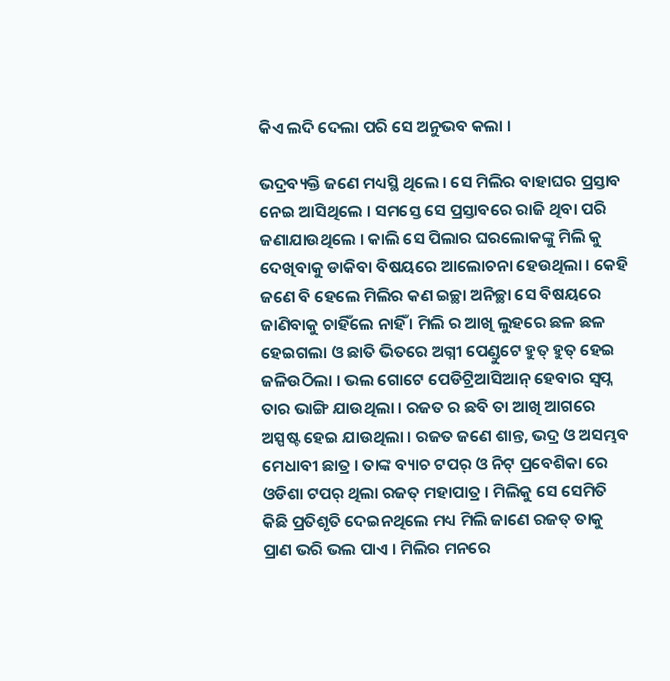କିଏ ଲଦି ଦେଲା ପରି ସେ ଅନୁଭବ କଲା ।

ଭଦ୍ରବ୍ୟକ୍ତି ଜଣେ ମଧ୍ୟସ୍ଥି ଥିଲେ । ସେ ମିଲିର ବାହାଘର ପ୍ରସ୍ତାବ ନେଇ ଆସିଥିଲେ । ସମସ୍ତେ ସେ ପ୍ରସ୍ତାବରେ ରାଜି ଥିବା ପରି ଜଣାଯାଉଥିଲେ । କାଲି ସେ ପିଲାର ଘରଲୋକଙ୍କୁ ମିଲି କୁ ଦେଖିବାକୁ ଡାକିବା ବିଷୟରେ ଆଲୋଚନା ହେଉଥିଲା । କେହି ଜଣେ ବି ହେଲେ ମିଲିର କଣ ଇଚ୍ଛା ଅନିଚ୍ଛା ସେ ବିଷୟରେ ଜାଣିବାକୁ ଚାହିଁଲେ ନାହିଁ । ମିଲି ର ଆଖି ଲୁହରେ ଛଳ ଛଳ ହେଇଗଲା ଓ ଛାତି ଭିତରେ ଅଗ୍ନୀ ପେଣ୍ଡୁଟେ ହୁତ୍ ହୁତ୍ ହେଇ ଜଳିଉଠିଲା । ଭଲ ଗୋଟେ ପେଡିଟ୍ରିଆସିଆନ୍ ହେବାର ସ୍ୱପ୍ନ ତାର ଭାଙ୍ଗି ଯାଉଥିଲା । ରଜତ ର ଛବି ତା ଆଖି ଆଗରେ ଅସ୍ପଷ୍ଟ ହେଇ ଯାଉଥିଲା । ରଜତ ଜଣେ ଶାନ୍ତ, ଭଦ୍ର ଓ ଅସମ୍ଭବ ମେଧାବୀ ଛାତ୍ର । ତାଙ୍କ ବ୍ୟାଚ ଟପର୍ ଓ ନିଟ୍ ପ୍ରବେଶିକା ରେ ଓଡିଶା ଟପର୍ ଥିଲା ରଜତ୍ ମହାପାତ୍ର । ମିଲିକୁ ସେ ସେମିତି କିଛି ପ୍ରତିଶୃତି ଦେଇନଥିଲେ ମଧ୍ୟ ମିଲି ଜାଣେ ରଜତ୍ ତାକୁ ପ୍ରାଣ ଭରି ଭଲ ପାଏ । ମିଲିର ମନରେ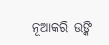ନୂଆକରି ଉଙ୍କି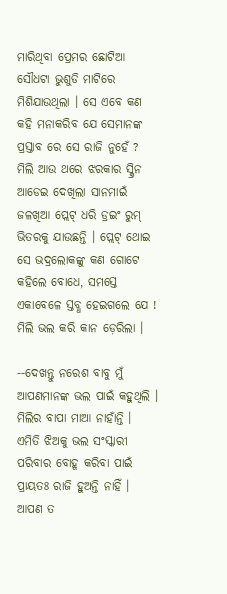ମାରିଥିବା ପ୍ରେମର ଛୋଟିଆ ସୌଧଟା ଭୁଶୁଡି ମାଟିରେ ମିଶିଯାଉଥିଲା । ସେ ଏବେ କଣ କହି ମନାକରିବ ଯେ ସେମାନଙ୍କ ପ୍ରସ୍ତାବ ରେ ସେ ରାଜି ନୁହେଁ ? ମିଲି ଆଉ ଥରେ ଝରକାର ସ୍କ୍ରିନ ଆଡେଇ ଦେଖିଲା ସାନମାଇଁ ଜଳଖିଆ ପ୍ଲେଟ୍ ଧରି ଡ୍ରଇଂ ରୁମ୍ ଭିତରକୁ ଯାଉଛନ୍ତି । ପ୍ଲେଟ୍ ଥୋଇ ସେ ଭଦ୍ରଲୋକଙ୍କୁ କଣ ଗୋଟେ କହିଲେ ବୋଧେ, ସମସ୍ତେ ଏକାବେଳେ ସ୍ତବ୍ଧ ହେଇଗଲେ ଯେ ! ମିଲି ଭଲ କରି କାନ ଡ଼େରିଲା ।

--ଦେଖନ୍ତୁ ନରେଶ ବାବୁ ମୁଁ ଆପଣମାନଙ୍କ ଭଲ ପାଇଁ କହୁଥିଲି । ମିଲିର ବାପା ମାଆ ନାହାଁନ୍ତି । ଏମିତି ଝିଅକୁ ଭଲ ସଂସ୍କାରୀ ପରିବାର ବୋହୂ କରିବା ପାଇଁ ପ୍ରାୟତଃ ରାଜି ହୁଅନ୍ତି ନାହିଁ । ଆପଣ ତ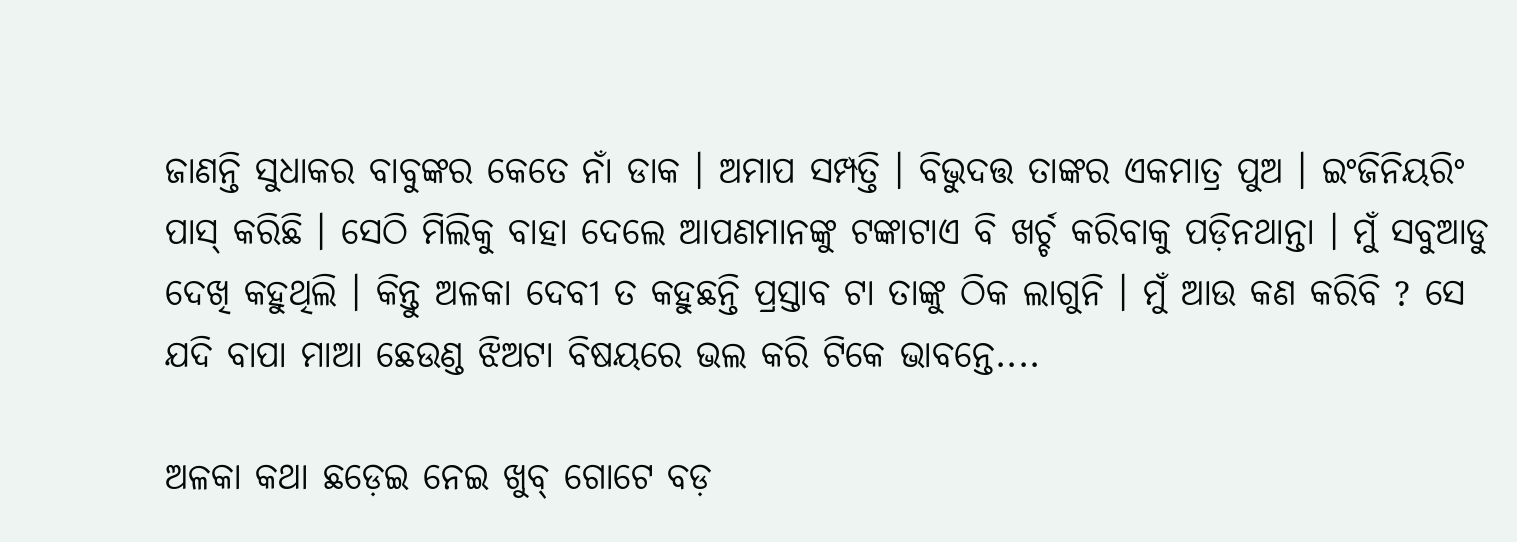ଜାଣନ୍ତି ସୁଧାକର ବାବୁଙ୍କର କେତେ ନାଁ ଡାକ । ଅମାପ ସମ୍ପତ୍ତି । ବିଭୁଦତ୍ତ ତାଙ୍କର ଏକମାତ୍ର ପୁଅ । ଇଂଜିନିୟରିଂ ପାସ୍ କରିଛି । ସେଠି ମିଲିକୁ ବାହା ଦେଲେ ଆପଣମାନଙ୍କୁ ଟଙ୍କାଟାଏ ବି ଖର୍ଚ୍ଚ କରିବାକୁ ପଡ଼ିନଥାନ୍ତା । ମୁଁ ସବୁଆଡୁ ଦେଖି କହୁଥିଲି । କିନ୍ତୁ ଅଳକା ଦେବୀ ତ କହୁଛନ୍ତି ପ୍ରସ୍ତାବ ଟା ତାଙ୍କୁ ଠିକ ଲାଗୁନି । ମୁଁ ଆଉ କଣ କରିବି ? ସେ ଯଦି ବାପା ମାଆ ଛେଉଣ୍ଡ ଝିଅଟା ବିଷୟରେ ଭଲ କରି ଟିକେ ଭାବନ୍ତେ....

ଅଳକା କଥା ଛଡ଼େଇ ନେଇ ଖୁବ୍ ଗୋଟେ ବଡ଼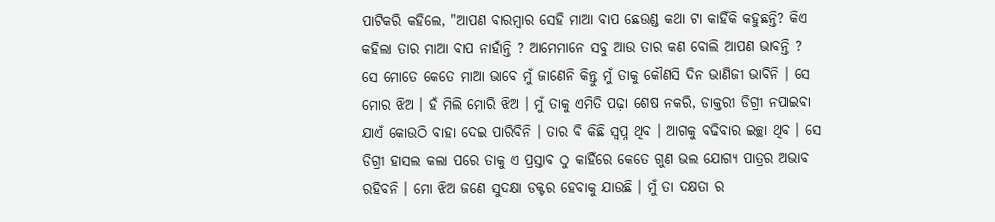ପାଟିକରି କହିଲେ, "ଆପଣ ବାରମ୍ବାର ସେହି ମାଆ ବାପ ଛେଉଣ୍ଡ କଥା ଟା କାହିଁକି କହୁଛନ୍ତି? କିଏ କହିଲା ତାର ମାଆ ବାପ ନାହାଁନ୍ତି ? ଆମେମାନେ ସବୁ ଆଉ ତାର କଣ ବୋଲି ଆପଣ ଭାବନ୍ତି ? ସେ ମୋତେ କେତେ ମାଆ ଭାବେ ମୁଁ ଜାଣେନି କିନ୍ତୁ ମୁଁ ତାକୁ କୌଣସି ଦିନ ଭାଣିଜୀ ଭାବିନି । ସେ ମୋର ଝିଅ । ହଁ ମିଲି ମୋରି ଝିଅ । ମୁଁ ତାକୁ ଏମିତି ପଢ଼ା ଶେଷ ନକରି, ଡାକ୍ତରୀ ଡିଗ୍ରୀ ନପାଇବା ଯାଏଁ କୋଉଠି ବାହା ଦେଇ ପାରିବିନି । ତାର ବି କିଛି ସ୍ୱପ୍ନ ଥିବ । ଆଗକୁ ବଢିବାର ଇଚ୍ଛା ଥିବ । ସେ ଡିଗ୍ରୀ ହାସଲ କଲା ପରେ ତାକୁ ଏ ପ୍ରସ୍ତାବ ଠୁ କାହିଁରେ କେତେ ଗୁଣ ଭଲ ଯୋଗ୍ୟ ପାତ୍ରର ଅଭାବ ରହିବନି । ମୋ ଝିଅ ଜଣେ ସୁଦକ୍ଷା ଡକ୍ଟର ହେବାକୁ ଯାଉଛି । ମୁଁ ତା ଦକ୍ଷତା ର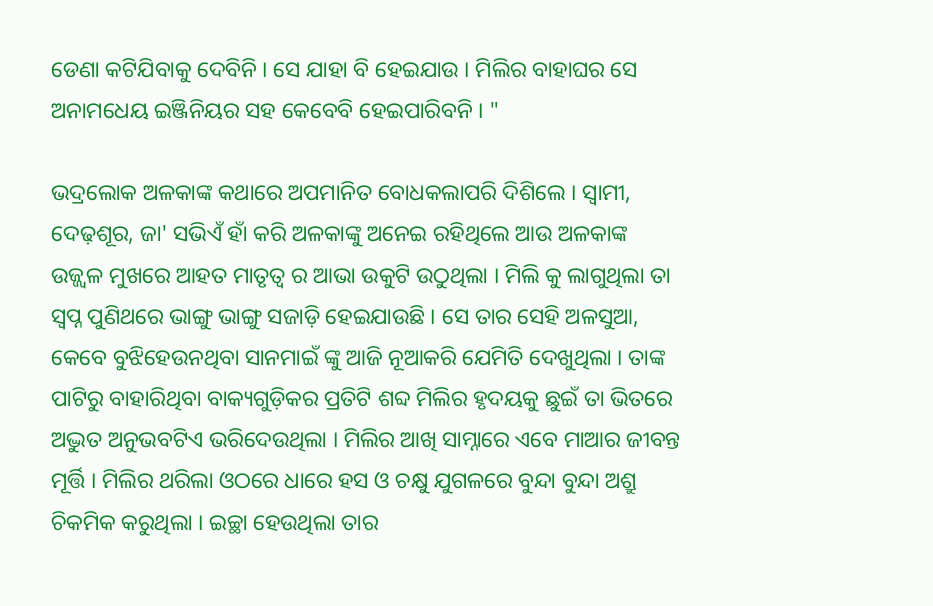ଡେଣା କଟିଯିବାକୁ ଦେବିନି । ସେ ଯାହା ବି ହେଇଯାଉ । ମିଲିର ବାହାଘର ସେ ଅନାମଧେୟ ଇଞ୍ଜିନିୟର ସହ କେବେବି ହେଇପାରିବନି । "

ଭଦ୍ରଲୋକ ଅଳକାଙ୍କ କଥାରେ ଅପମାନିତ ବୋଧକଲାପରି ଦିଶିଲେ । ସ୍ୱାମୀ, ଦେଢ଼ଶୂର, ଜା' ସଭିଏଁ ହାଁ କରି ଅଳକାଙ୍କୁ ଅନେଇ ରହିଥିଲେ ଆଉ ଅଳକାଙ୍କ ଉଜ୍ଜ୍ୱଳ ମୁଖରେ ଆହତ ମାତୃତ୍ୱ ର ଆଭା ଉକୁଟି ଉଠୁଥିଲା । ମିଲି କୁ ଲାଗୁଥିଲା ତା ସ୍ୱପ୍ନ ପୁଣିଥରେ ଭାଙ୍ଗୁ ଭାଙ୍ଗୁ ସଜାଡ଼ି ହେଇଯାଉଛି । ସେ ତାର ସେହି ଅଳସୁଆ, କେବେ ବୁଝିହେଉନଥିବା ସାନମାଇଁ ଙ୍କୁ ଆଜି ନୂଆକରି ଯେମିତି ଦେଖୁଥିଲା । ତାଙ୍କ ପାଟିରୁ ବାହାରିଥିବା ବାକ୍ୟଗୁଡ଼ିକର ପ୍ରତିଟି ଶବ୍ଦ ମିଲିର ହୃଦୟକୁ ଛୁଇଁ ତା ଭିତରେ ଅଦ୍ଭୁତ ଅନୁଭବଟିଏ ଭରିଦେଉଥିଲା । ମିଲିର ଆଖି ସାମ୍ନାରେ ଏବେ ମାଆର ଜୀବନ୍ତ ମୂର୍ତ୍ତି । ମିଲିର ଥରିଲା ଓଠରେ ଧାରେ ହସ ଓ ଚକ୍ଷୁ ଯୁଗଳରେ ବୁନ୍ଦା ବୁନ୍ଦା ଅଶ୍ରୁ ଚିକମିକ କରୁଥିଲା । ଇଚ୍ଛା ହେଉଥିଲା ତାର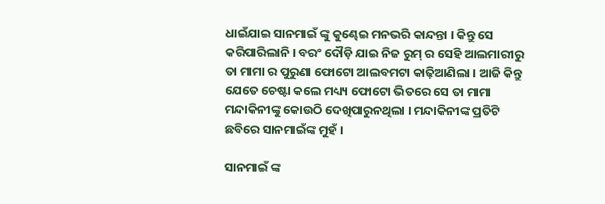ଧାଇଁଯାଇ ସାନମାଇଁ ଙ୍କୁ କୁଣ୍ଢେଇ ମନଭରି କାନ୍ଦନ୍ତା । କିନ୍ତୁ ସେ କରିପାରିଲାନି । ବରଂ ଦୌଡ଼ି ଯାଇ ନିଜ ରୁମ୍ ର ସେହି ଆଲମାରୀରୁ ତା ମାମା ର ପୁରୁଣା ଫୋଟୋ ଆଲବମଟା କାଢ଼ିଆଣିଲା । ଆଜି କିନ୍ତୁ ଯେତେ ଚେଷ୍ଟା କଲେ ମଧ୍ୟ୍ୟ ଫୋଟୋ ଭିତରେ ସେ ତା ମାମା ମନ୍ଦାକିନୀଙ୍କୁ କୋଉଠି ଦେଖିପାରୁନଥିଲା । ମନ୍ଦାକିନୀଙ୍କ ପ୍ରତିଟି ଛବିରେ ସାନମାଇଁଙ୍କ ମୁହଁ ।

ସାନମାଇଁ ଙ୍କ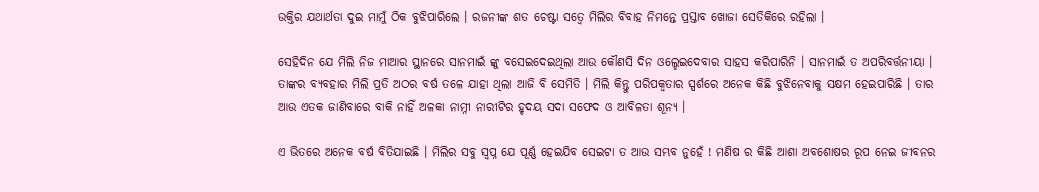ଉକ୍ତିର ଯଥାର୍ଥତା ଦୁଇ ମାମୁଁ ଠିକ ବୁଝିପାରିଲେ । ରଜନୀଙ୍କ ଶତ ଚେଷ୍ଟା ସତ୍ୱେ ମିଲିର ବିବାହ ନିମନ୍ତେ ପ୍ରସ୍ତାବ ଖୋଜା ସେତିକିରେ ରହିଲା ।

ସେହିଦିନ ଯେ ମିଲି ନିଜ ମାଆର ସ୍ଥାନରେ ସାନମାଇଁ ଙ୍କୁ ବସେଇଦେଇଥିଲା ଆଉ କୌଣସି ଦିନ ଓଲ୍ହେଇଦେବାର ସାହସ କରିପାରିନି । ସାନମାଇଁ ତ ଅପରିବର୍ତ୍ତନୀୟା । ତାଙ୍କର ବ୍ୟବହାର ମିଲି ପ୍ରତି ଅଠର ବର୍ଷ ତଳେ ଯାହା ଥିଲା ଆଜି ବି ସେମିତି । ମିଲି କିନ୍ତୁ ପରିପକ୍ୱତାର ସ୍ପର୍ଶରେ ଅନେକ କିଛି ବୁଝିନେବାକୁ ସକ୍ଷମ ହେଇପାରିଛି । ତାର ଆଉ ଏତକ ଜାଣିବାରେ ବାକି ନାହିଁ ଅଳକା ନାମ୍ନୀ ନାରୀଟିର ହୃଦୟ ସଦା ସଫେଦ ଓ ଆବିଳତା ଶୂନ୍ୟ ।

ଏ ଭିତରେ ଅନେକ ବର୍ଷ ବିତିଯାଇଛି । ମିଲିର ସବୁ ସ୍ୱପ୍ନ ଯେ ପୂର୍ଣ୍ଣ ହେଇଯିବ ସେଇଟା ତ ଆଉ ସମ୍ଭବ ନୁହେଁ ! ମଣିଷ ର କିଛି ଆଶା ଅବଶୋଷର ରୂପ ନେଇ ଜୀବନର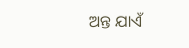ଅନ୍ତ ଯାଏଁ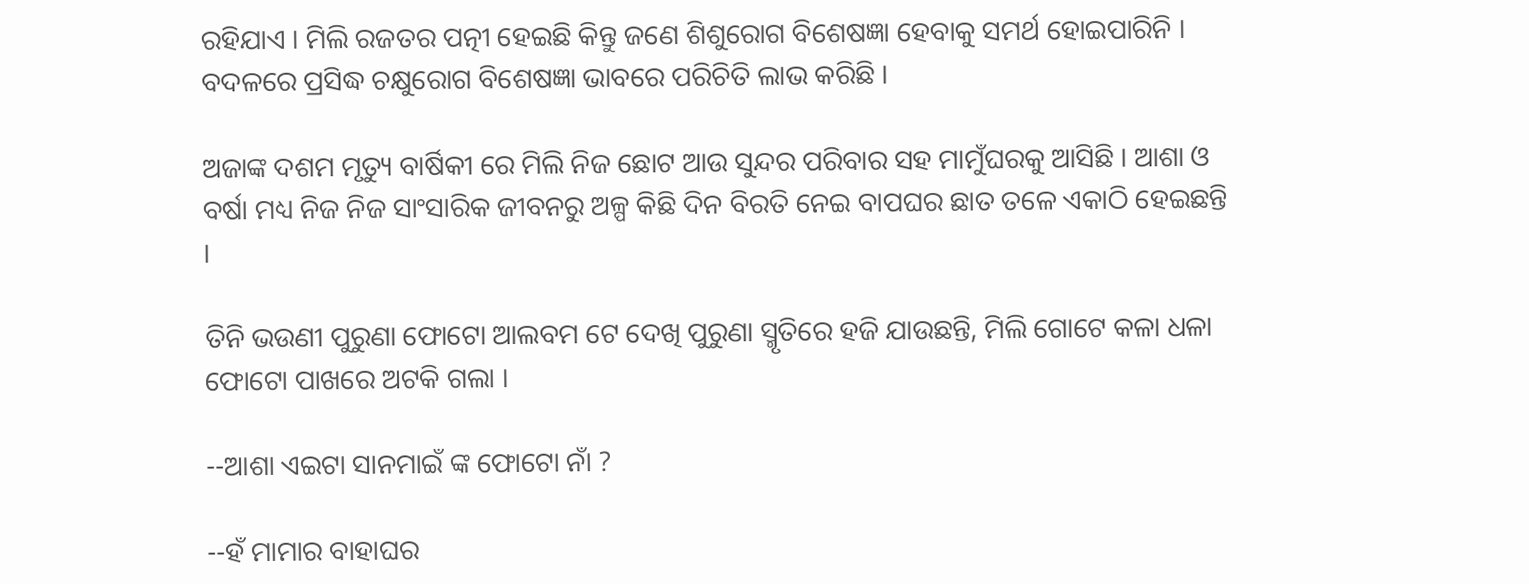ରହିଯାଏ । ମିଲି ରଜତର ପତ୍ନୀ ହେଇଛି କିନ୍ତୁ ଜଣେ ଶିଶୁରୋଗ ବିଶେଷଜ୍ଞା ହେବାକୁ ସମର୍ଥ ହୋଇପାରିନି । ବଦଳରେ ପ୍ରସିଦ୍ଧ ଚକ୍ଷୁରୋଗ ବିଶେଷଜ୍ଞା ଭାବରେ ପରିଚିତି ଲାଭ କରିଛି ।

ଅଜାଙ୍କ ଦଶମ ମୃତ୍ୟୁ ବାର୍ଷିକୀ ରେ ମିଲି ନିଜ ଛୋଟ ଆଉ ସୁନ୍ଦର ପରିବାର ସହ ମାମୁଁଘରକୁ ଆସିଛି । ଆଶା ଓ ବର୍ଷା ମଧ୍ୟ ନିଜ ନିଜ ସାଂସାରିକ ଜୀବନରୁ ଅଳ୍ପ କିଛି ଦିନ ବିରତି ନେଇ ବାପଘର ଛାତ ତଳେ ଏକାଠି ହେଇଛନ୍ତି ।

ତିନି ଭଉଣୀ ପୁରୁଣା ଫୋଟୋ ଆଲବମ ଟେ ଦେଖି ପୁରୁଣା ସ୍ମୃତିରେ ହଜି ଯାଉଛନ୍ତି, ମିଲି ଗୋଟେ କଳା ଧଳା ଫୋଟୋ ପାଖରେ ଅଟକି ଗଲା ।

--ଆଶା ଏଇଟା ସାନମାଇଁ ଙ୍କ ଫୋଟୋ ନାଁ ?

--ହଁ ମାମାର ବାହାଘର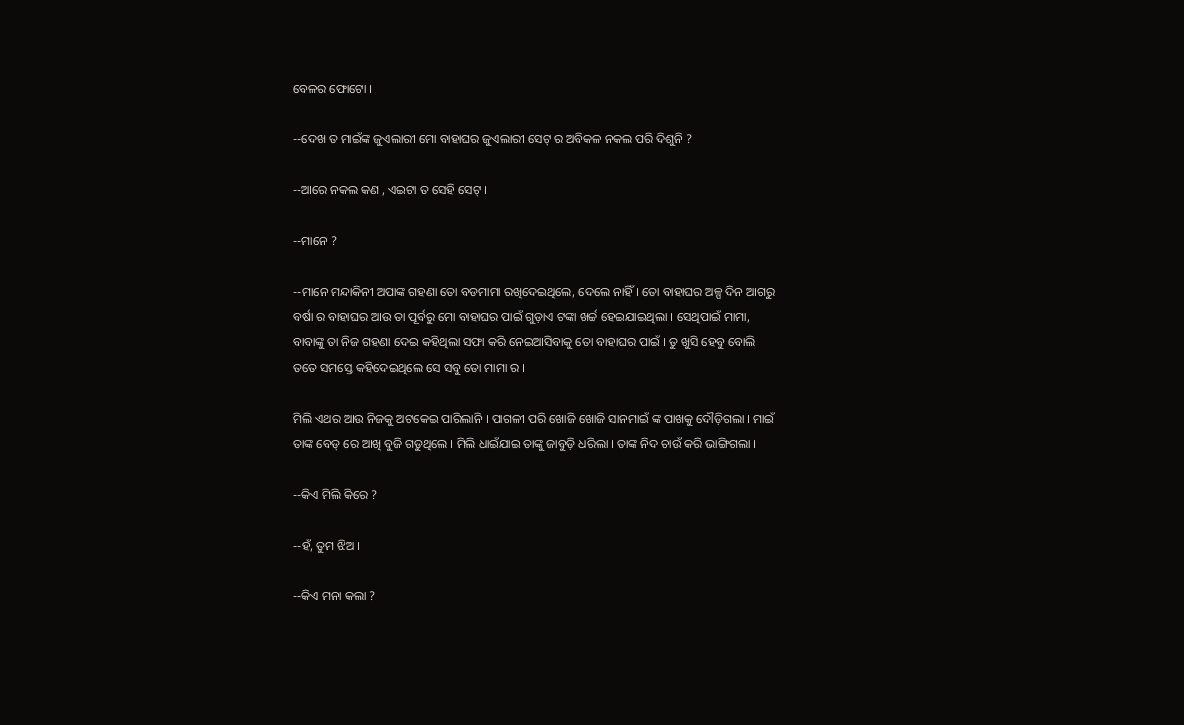ବେଳର ଫୋଟୋ ।

--ଦେଖ ତ ମାଇଁଙ୍କ ଜୁଏଲାରୀ ମୋ ବାହାଘର ଜୁଏଲାରୀ ସେଟ୍ ର ଅବିକଳ ନକଲ ପରି ଦିଶୁନି ?

--ଆରେ ନକଲ କଣ , ଏଇଟା ତ ସେହି ସେଟ୍ ।

--ମାନେ ?

--ମାନେ ମନ୍ଦାକିନୀ ଅପାଙ୍କ ଗହଣା ତୋ ବଡମାମା ରଖିଦେଇଥିଲେ, ଦେଲେ ନାହିଁ । ତୋ ବାହାଘର ଅଳ୍ପ ଦିନ ଆଗରୁ ବର୍ଷା ର ବାହାଘର ଆଉ ତା ପୂର୍ବରୁ ମୋ ବାହାଘର ପାଇଁ ଗୁଡ଼ାଏ ଟଙ୍କା ଖର୍ଚ୍ଚ ହେଇଯାଇଥିଲା । ସେଥିପାଇଁ ମାମା, ବାବାଙ୍କୁ ତା ନିଜ ଗହଣା ଦେଇ କହିଥିଲା ସଫା କରି ନେଇଆସିବାକୁ ତୋ ବାହାଘର ପାଇଁ । ତୁ ଖୁସି ହେବୁ ବୋଲି ତତେ ସମସ୍ତେ କହିଦେଇଥିଲେ ସେ ସବୁ ତୋ ମାମା ର ।

ମିଲି ଏଥର ଆଉ ନିଜକୁ ଅଟକେଇ ପାରିଲାନି । ପାଗଳୀ ପରି ଖୋଜି ଖୋଜି ସାନମାଇଁ ଙ୍କ ପାଖକୁ ଦୌଡ଼ିଗଲା । ମାଇଁ ତାଙ୍କ ବେଡ୍ ରେ ଆଖି ବୁଜି ଗଡୁଥିଲେ । ମିଲି ଧାଇଁଯାଇ ତାଙ୍କୁ ଜାବୁଡ଼ି ଧରିଲା । ତାଙ୍କ ନିଦ ଚାଉଁ କରି ଭାଙ୍ଗିଗଲା ।

--କିଏ ମିଲି କିରେ ?

--ହଁ, ତୁମ ଝିଅ ।

--କିଏ ମନା କଲା ?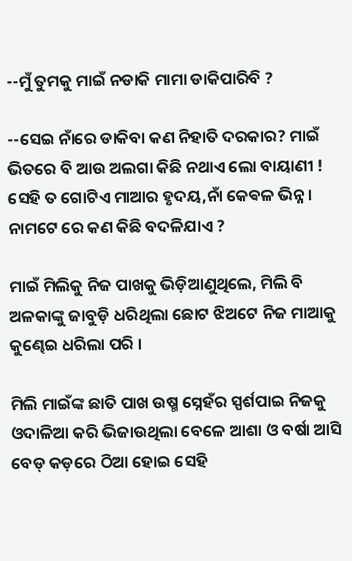--ମୁଁ ତୁମକୁ ମାଇଁ ନଡାକି ମାମା ଡାକିପାରିବି ?

--ସେଇ ନାଁରେ ଡାକିବା କଣ ନିହାତି ଦରକାର? ମାଇଁ ଭିତରେ ବି ଆଉ ଅଲଗା କିଛି ନଥାଏ ଲୋ ବାୟାଣୀ ! ସେହି ତ ଗୋଟିଏ ମାଆର ହୃଦୟ,ନାଁ କେଵଳ ଭିନ୍ନ । ନାମଟେ ରେ କଣ କିଛି ବଦଳିଯାଏ ?

ମାଇଁ ମିଲିକୁ ନିଜ ପାଖକୁ ଭିଡ଼ିଆଣୁଥିଲେ, ମିଲି ବି ଅଳକାଙ୍କୁ ଜାବୁଡ଼ି ଧରିଥିଲା ଛୋଟ ଝିଅଟେ ନିଜ ମାଆକୁ କୁଣ୍ଢେଇ ଧରିଲା ପରି ।

ମିଲି ମାଇଁଙ୍କ ଛାତି ପାଖ ଉଷ୍ମ ସ୍ନେହଁର ସ୍ପର୍ଶପାଇ ନିଜକୁ ଓଦାଳିଆ କରି ଭିଜାଉଥିଲା ବେଳେ ଆଶା ଓ ବର୍ଷା ଆସି ବେଡ୍ କଡ଼ରେ ଠିଆ ହୋଇ ସେହି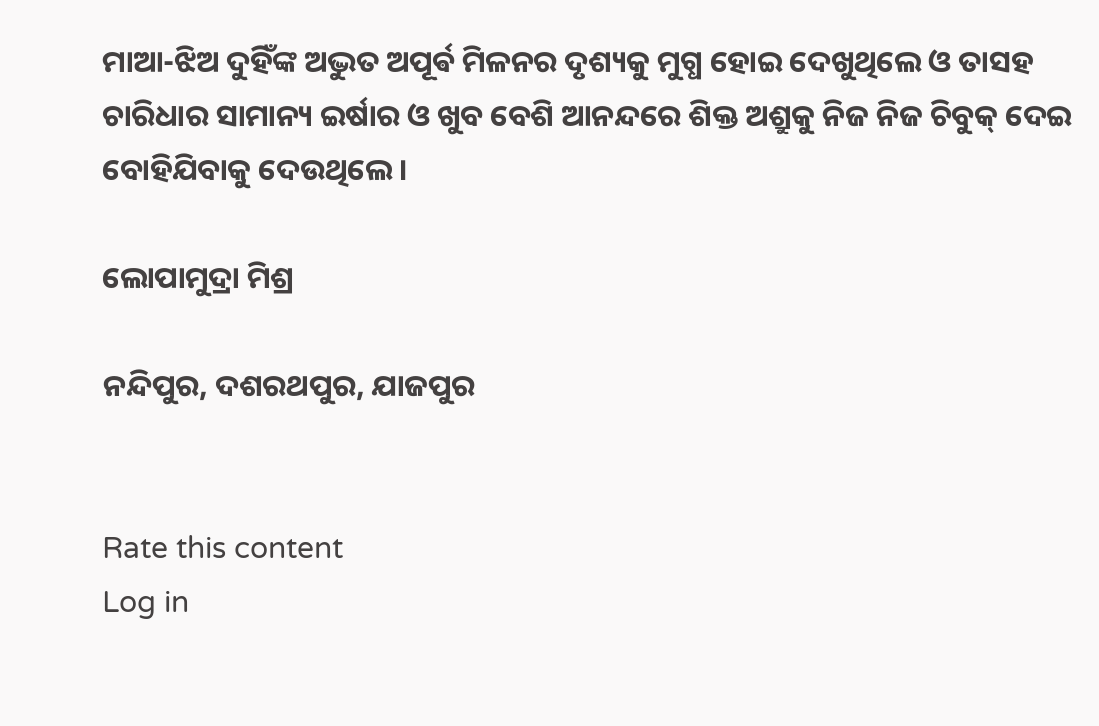ମାଆ-ଝିଅ ଦୁହିଁଙ୍କ ଅଦ୍ଭୁତ ଅପୂର୍ଵ ମିଳନର ଦୃଶ୍ୟକୁ ମୁଗ୍ଧ ହୋଇ ଦେଖୁଥିଲେ ଓ ତାସହ ଚାରିଧାର ସାମାନ୍ୟ ଇର୍ଷାର ଓ ଖୁବ ବେଶି ଆନନ୍ଦରେ ଶିକ୍ତ ଅଶ୍ରୁକୁ ନିଜ ନିଜ ଚିବୁକ୍ ଦେଇ ବୋହିଯିବାକୁ ଦେଉଥିଲେ ।

ଲୋପାମୁଦ୍ରା ମିଶ୍ର

ନନ୍ଦିପୁର, ଦଶରଥପୁର, ଯାଜପୁର


Rate this content
Log in